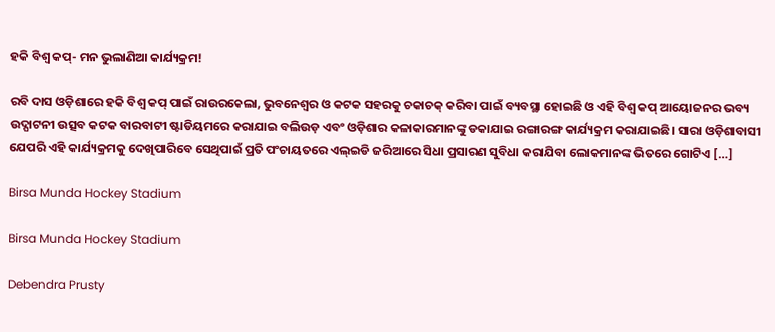ହକି ବିଶ୍ୱ କପ୍‌- ମନ ଭୁଲାଣିଆ କାର୍ଯ୍ୟକ୍ରମ!

ରବି ଦାସ ଓଡ଼ିଶାରେ ହକି ବିଶ୍ୱ କପ୍ ପାଇଁ ରାଉରକେଲା, ଭୁବନେଶ୍ୱର ଓ କଟକ ସହରକୁ ଚକାଚକ୍ କରିବା ପାଇଁ ବ୍ୟବସ୍ଥା ହୋଇଛି ଓ ଏହି ବିଶ୍ୱ କପ୍ ଆୟୋଜନର ଭବ୍ୟ ଉଦ୍ଘାଟନୀ ଉତ୍ସବ କଟକ ବାରବାଟୀ ଷ୍ଟାଡିୟମରେ କରାଯାଇ ବଲିଉଡ଼ ଏବଂ ଓଡ଼ିଶାର କଳାକାରମାନଙ୍କୁ ଡକାଯାଇ ରଙ୍ଗାରଙ୍ଗ କାର୍ଯ୍ୟକ୍ରମ କରାଯାଇଛି। ସାରା ଓଡ଼ିଶାବାସୀ ଯେପରି ଏହି କାର୍ଯ୍ୟକ୍ରମକୁ ଦେଖିପାରିବେ ସେଥିପାଇଁ ପ୍ରତି ପଂଚାୟତରେ ଏଲ୍ଇଡି ଜରିଆରେ ସିଧା ପ୍ରସାରଣ ସୁବିଧା କରାଯିବା ଲୋକମାନଙ୍କ ଭିତରେ ଗୋଟିଏ […]

Birsa Munda Hockey Stadium

Birsa Munda Hockey Stadium

Debendra Prusty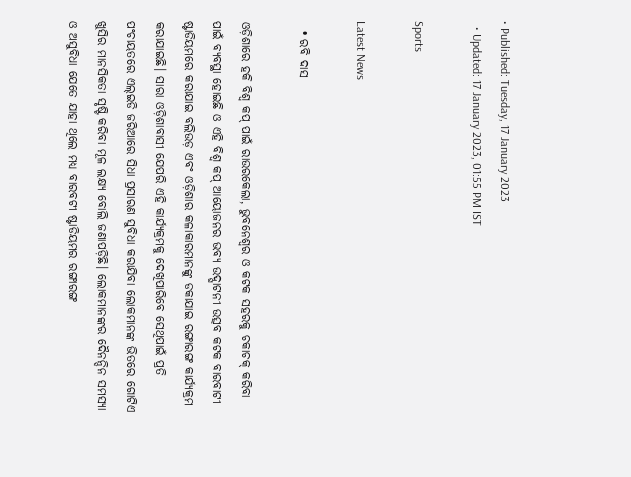• Published: Tuesday, 17 January 2023
  • Updated: 17 January 2023, 01:55 PM IST

Sports

Latest News

  • ରବି ଦାସ

ଓଡ଼ିଶାରେ ହକି ବିଶ୍ୱ କପ୍ ପାଇଁ ରାଉରକେଲା, ଭୁବନେଶ୍ୱର ଓ କଟକ ସହରକୁ ଚକାଚକ୍ କରିବା ପାଇଁ ବ୍ୟବସ୍ଥା ହୋଇଛି ଓ ଏହି ବିଶ୍ୱ କପ୍ ଆୟୋଜନର ଭବ୍ୟ ଉଦ୍ଘାଟନୀ ଉତ୍ସବ କଟକ ବାରବାଟୀ ଷ୍ଟାଡିୟମରେ କରାଯାଇ ବଲିଉଡ଼ ଏବଂ ଓଡ଼ିଶାର କଳାକାରମାନଙ୍କୁ ଡକାଯାଇ ରଙ୍ଗାରଙ୍ଗ କାର୍ଯ୍ୟକ୍ରମ କରାଯାଇଛି। ସାରା ଓଡ଼ିଶାବାସୀ ଯେପରି ଏହି କାର୍ଯ୍ୟକ୍ରମକୁ ଦେଖିପାରିବେ ସେଥିପାଇଁ ପ୍ରତି ପଂଚାୟତରେ ଏଲ୍ଇଡି ଜରିଆରେ ସିଧା ପ୍ରସାରଣ ସୁବିଧା କରାଯିବା ଲୋକମାନଙ୍କ ଭିତରେ ଗୋଟିଏ ଖୁସିର ମାନସିକତା ସୃଷ୍ଟି କରିବା ମୂଳ ଲକ୍ଷ୍ୟ ବୋଲି ଜଣାପଡ଼ିଛି। ଲୋକମାନଙ୍କର ଦୈନନ୍ଦିନ ସମସ୍ୟା ଓ ଅସୁବିଧା ଯେତେ ଯାହା ଥିଲେ ମଧ୍ୟ ବାରବଟୀ ଷ୍ଟାଡିୟମର ରଙ୍ଗାରଙ୍ଗ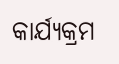କାର୍ଯ୍ୟକ୍ରମ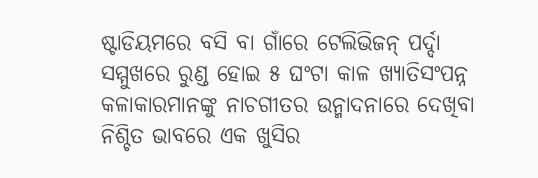ଷ୍ଟାଡିୟମରେ ବସି ବା ଗାଁରେ ଟେଲିଭିଜନ୍ ପର୍ଦ୍ଦା ସମ୍ମୁଖରେ ରୁଣ୍ଡ ହୋଇ ୫ ଘଂଟା କାଳ ଖ୍ୟାତିସଂପନ୍ନ କଳାକାରମାନଙ୍କୁ ନାଚଗୀତର ଉନ୍ମାଦନାରେ ଦେଖିବା ନିଶ୍ଚିତ ଭାବରେ ଏକ ଖୁସିର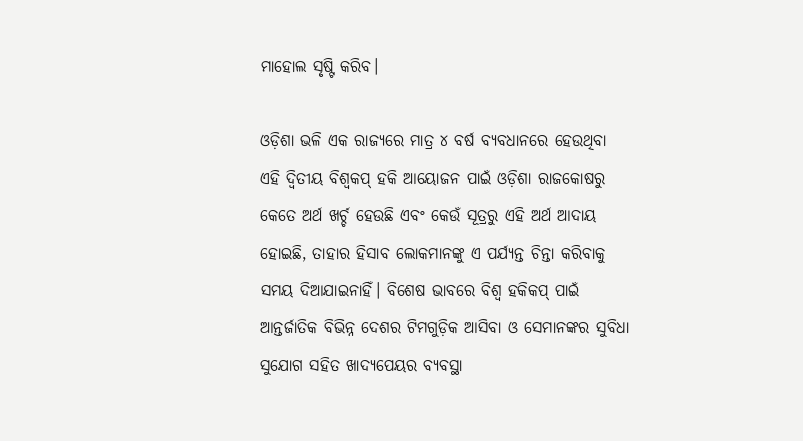ମାହୋଲ ସୃଷ୍ଟି କରିବ।

ଓଡ଼ିଶା ଭଳି ଏକ ରାଜ୍ୟରେ ମାତ୍ର ୪ ବର୍ଷ ବ୍ୟବଧାନରେ ହେଉଥିବା ଏହି ଦ୍ୱିତୀୟ ବିଶ୍ୱକପ୍ ହକି ଆୟୋଜନ ପାଇଁ ଓଡ଼ିଶା ରାଜକୋଷରୁ କେତେ ଅର୍ଥ ଖର୍ଚ୍ଚ ହେଉଛି ଏବଂ କେଉଁ ସୂତ୍ରରୁ ଏହି ଅର୍ଥ ଆଦାୟ ହୋଇଛି, ତାହାର ହିସାବ ଲୋକମାନଙ୍କୁ ଏ ପର୍ଯ୍ୟନ୍ତ ଚିନ୍ତା କରିବାକୁ ସମୟ ଦିଆଯାଇନାହିଁ। ବିଶେଷ ଭାବରେ ବିଶ୍ୱ ହକିକପ୍ ପାଇଁ ଆନ୍ତର୍ଜାତିକ ବିଭିନ୍ନ ଦେଶର ଟିମଗୁଡ଼ିକ ଆସିବା ଓ ସେମାନଙ୍କର ସୁବିଧା ସୁଯୋଗ ସହିତ ଖାଦ୍ୟପେୟର ବ୍ୟବସ୍ଥା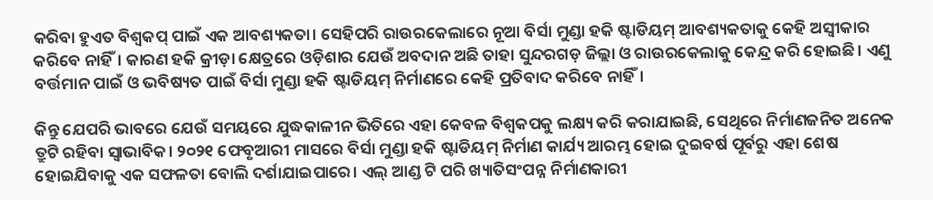କରିବା ହୁଏତ ବିଶ୍ୱକପ୍ ପାଇଁ ଏକ ଆବଶ୍ୟକତା। ସେହିପରି ରାଉରକେଲାରେ ନୂଆ ବିର୍ସା ମୁଣ୍ଡା ହକି ଷ୍ଟାଡିୟମ୍ ଆବଶ୍ୟକତାକୁ କେହି ଅସ୍ୱୀକାର କରିବେ ନାହିଁ। କାରଣ ହକି କ୍ରୀଡ଼ା କ୍ଷେତ୍ରରେ ଓଡ଼ିଶାର ଯେଉଁ ଅବଦାନ ଅଛି ତାହା ସୁନ୍ଦରଗଡ଼ ଜିଲ୍ଲା ଓ ରାଉରକେଲାକୁ କେନ୍ଦ୍ର କରି ହୋଇଛି। ଏଣୁ ବର୍ତ୍ତମାନ ପାଇଁ ଓ ଭବିଷ୍ୟତ ପାଇଁ ବିର୍ସା ମୁଣ୍ଡା ହକି ଷ୍ଟାଡିୟମ୍ ନିର୍ମାଣରେ କେହି ପ୍ରତିବାଦ କରିବେ ନାହିଁ।

କିନ୍ତୁ ଯେପରି ଭାବରେ ଯେଉଁ ସମୟରେ ଯୁଦ୍ଧକାଳୀନ ଭିତିରେ ଏହା କେବଳ ବିଶ୍ୱକପକୁ ଲକ୍ଷ୍ୟ କରି କରାଯାଇଛି, ସେଥିରେ ନିର୍ମାଣଜନିତ ଅନେକ ତ୍ରୁଟି ରହିବା ସ୍ୱାଭାବିକ। ୨୦୨୧ ଫେବୃଆରୀ ମାସରେ ବିର୍ସା ମୁଣ୍ଡା ହକି ଷ୍ଟାଡିୟମ୍ ନିର୍ମାଣ କାର୍ଯ୍ୟ ଆରମ୍ଭ ହୋଇ ଦୁଇବର୍ଷ ପୂର୍ବରୁ ଏହା ଶେଷ ହୋଇଯିବାକୁ ଏକ ସଫଳତା ବୋଲି ଦର୍ଶାଯାଇପାରେ। ଏଲ୍ ଆଣ୍ଡ ଟି ପରି ଖ୍ୟାତିସଂପନ୍ନ ନିର୍ମାଣକାରୀ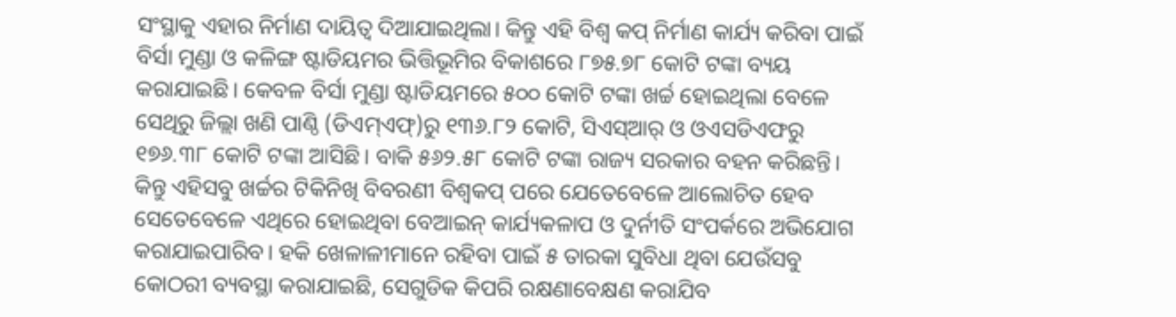ସଂସ୍ଥାକୁ ଏହାର ନିର୍ମାଣ ଦାୟିତ୍ୱ ଦିଆଯାଇଥିଲା। କିନ୍ତୁ ଏହି ବିଶ୍ୱ କପ୍ ନିର୍ମାଣ କାର୍ଯ୍ୟ କରିବା ପାଇଁ ବିର୍ସା ମୁଣ୍ଡା ଓ କଳିଙ୍ଗ ଷ୍ଟାଡିୟମର ଭିତ୍ତିଭୂମିର ବିକାଶରେ ୮୭୫.୭୮ କୋଟି ଟଙ୍କା ବ୍ୟୟ କରାଯାଇଛି। କେବଳ ବିର୍ସା ମୁଣ୍ଡା ଷ୍ଟାଡିୟମରେ ୫୦୦ କୋଟି ଟଙ୍କା ଖର୍ଚ୍ଚ ହୋଇଥିଲା ବେଳେ ସେଥିରୁ ଜିଲ୍ଲା ଖଣି ପାଣ୍ଠି (ଡିଏମ୍ଏଫ୍)ରୁ ୧୩୬.୮୨ କୋଟି, ସିଏସ୍ଆର୍ ଓ ଓଏସଡିଏଫରୁ ୧୭୬.୩୮ କୋଟି ଟଙ୍କା ଆସିଛି। ବାକି ୫୬୨.୫୮ କୋଟି ଟଙ୍କା ରାଜ୍ୟ ସରକାର ବହନ କରିଛନ୍ତି। କିନ୍ତୁ ଏହିସବୁ ଖର୍ଚ୍ଚର ଟିକିନିଖି ବିବରଣୀ ବିଶ୍ୱକପ୍ ପରେ ଯେତେବେଳେ ଆଲୋଚିତ ହେବ ସେତେବେଳେ ଏଥିରେ ହୋଇଥିବା ବେଆଇନ୍ କାର୍ଯ୍ୟକଳାପ ଓ ଦୁର୍ନୀତି ସଂପର୍କରେ ଅଭିଯୋଗ କରାଯାଇପାରିବ। ହକି ଖେଳାଳୀମାନେ ରହିବା ପାଇଁ ୫ ତାରକା ସୁବିଧା ଥିବା ଯେଉଁସବୁ କୋଠରୀ ବ୍ୟବସ୍ଥା କରାଯାଇଛି, ସେଗୁଡିକ କିପରି ରକ୍ଷଣାବେକ୍ଷଣ କରାଯିବ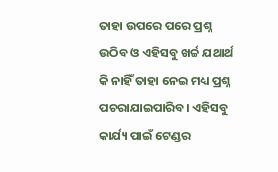ତାହା ଉପରେ ପରେ ପ୍ରଶ୍ନ ଉଠିବ ଓ ଏହିସବୁ ଖର୍ଚ୍ଚ ଯଥାର୍ଥ କି ନାହିଁ ତାହା ନେଇ ମଧ୍ୟ ପ୍ରଶ୍ନ ପଚରାଯାଇପାରିବ। ଏହିସବୁ କାର୍ଯ୍ୟ ପାଇଁ ଟେଣ୍ଡର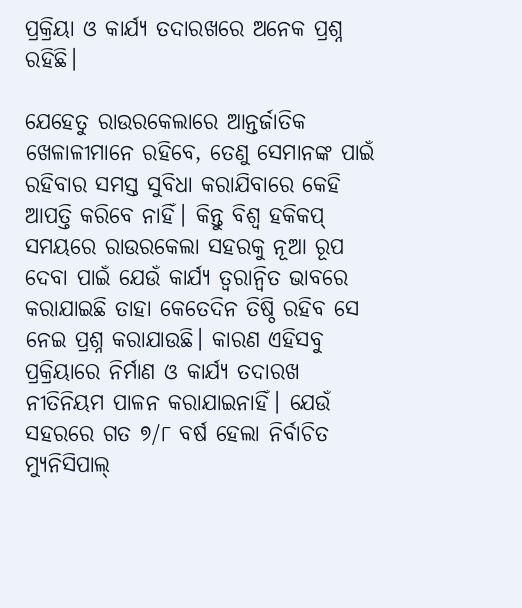ପ୍ରକ୍ରିୟା ଓ କାର୍ଯ୍ୟ ତଦାରଖରେ ଅନେକ ପ୍ରଶ୍ନ ରହିଛି।

ଯେହେତୁ ରାଉରକେଲାରେ ଆନ୍ତର୍ଜାତିକ ଖେଳାଳୀମାନେ ରହିବେ, ତେଣୁ ସେମାନଙ୍କ ପାଇଁ ରହିବାର ସମସ୍ତ ସୁବିଧା କରାଯିବାରେ କେହି ଆପତ୍ତି କରିବେ ନାହିଁ। କିନ୍ତୁ ବିଶ୍ୱ ହକିକପ୍ ସମୟରେ ରାଉରକେଲା ସହରକୁ ନୂଆ ରୂପ ଦେବା ପାଇଁ ଯେଉଁ କାର୍ଯ୍ୟ ତ୍ୱରାନ୍ୱିତ ଭାବରେ କରାଯାଇଛି ତାହା କେତେଦିନ ତିଷ୍ଠି ରହିବ ସେ ନେଇ ପ୍ରଶ୍ନ କରାଯାଉଛି। କାରଣ ଏହିସବୁ ପ୍ରକ୍ରିୟାରେ ନିର୍ମାଣ ଓ କାର୍ଯ୍ୟ ତଦାରଖ ନୀତିନିୟମ ପାଳନ କରାଯାଇନାହିଁ। ଯେଉଁ ସହରରେ ଗତ ୭/୮ ବର୍ଷ ହେଲା ନିର୍ବାଚିତ ମ୍ୟୁନିସିପାଲ୍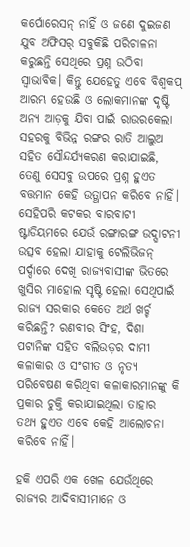କର୍ପୋରେସନ୍ ନାହିଁ ଓ ଜଣେ ଦୁଇଜଣ ଯୁବ ଅଫିସର୍ ସବୁକିଛି ପରିଚାଳନା କରୁଛନ୍ତି ସେଥିରେ ପ୍ରଶ୍ନ ଉଠିବା ସ୍ୱାଭାବିକ। କିନ୍ତୁ ଯେହେତୁ ଏବେ ବିଶ୍ୱକପ୍ ଆରମ୍ଭ ହେଉଛି ଓ ଲୋକମାନଙ୍କ ଦୃଷ୍ଟି ଅନ୍ୟ ଆଡ଼କୁ ଯିବା ପାଇଁ ରାଉରକେଲା ସହରକୁ ବିଭିନ୍ନ ରଙ୍ଗର ରାତି ଆଲୁଅ ସହିତ ସୌନ୍ଦର୍ଯ୍ୟକରଣ କରାଯାଇଛି, ତେଣୁ ସେସବୁ ଉପରେ ପ୍ରଶ୍ନ ହୁଏତ ବତ୍ତମାନ କେହି ଉତ୍ଥାପନ କରିବେ ନାହିଁ। ସେହିପରି କଟକର ବାରବାଟୀ ଷ୍ଟାଡିୟମରେ ଯେଉଁ ରଙ୍ଗାରଙ୍ଗ ଉଦ୍ଘାଟନୀ ଉତ୍ସବ ହେଲା ଯାହାକୁ ଟେଲିଭିଜନ୍ ପର୍ଦ୍ଦାରେ ଦେଖି ରାଜ୍ୟବାସୀଙ୍କ ଭିତରେ ଖୁସିର ମାହୋଲ ସୃଷ୍ଟି ହେଲା ସେଥିପାଇଁ ରାଜ୍ୟ ସରକାର କେତେ ଅର୍ଥ ଖର୍ଚ୍ଚ କରିଛନ୍ତି? ରଣବୀର ସିଂହ, ଦିଶା ପଟାନିଙ୍କ ସହିତ ବଲିଉଡ଼ର ଦାମୀ କଳାକାର ଓ ସଂଗୀତ ଓ ନୃତ୍ୟ ପରିବେଷଣ କରିଥିବା କଳାକାରମାନଙ୍କୁ କି ପ୍ରକାର ଚୁକ୍ତି କରାଯାଇଥିଲା ତାହାର ତଥ୍ୟ ହୁଏତ ଏବେ କେହି ଆଲୋଚନା କରିବେ ନାହିଁ।

ହକି ଏପରି ଏକ ଖେଳ ଯେଉଁଥିରେ ରାଜ୍ୟର ଆଦିବାସୀମାନେ ଓ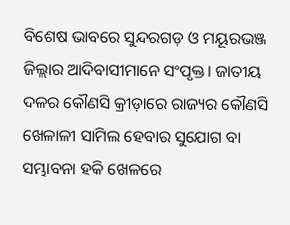ବିଶେଷ ଭାବରେ ସୁନ୍ଦରଗଡ଼ ଓ ମୟୂରଭଞ୍ଜ ଜିଲ୍ଲାର ଆଦିବାସୀମାନେ ସଂପୃକ୍ତ। ଜାତୀୟ ଦଳର କୌଣସି କ୍ରୀଡ଼ାରେ ରାଜ୍ୟର କୌଣସି ଖେଳାଳୀ ସାମିଲ ହେବାର ସୁଯୋଗ ବା ସମ୍ଭାବନା ହକି ଖେଳରେ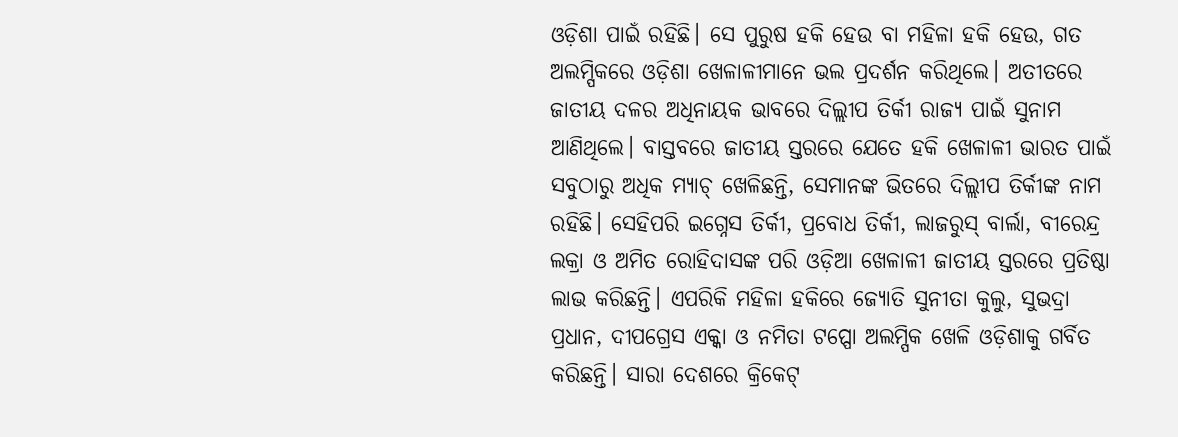ଓଡ଼ିଶା ପାଇଁ ରହିଛି। ସେ ପୁରୁଷ ହକି ହେଉ ବା ମହିଳା ହକି ହେଉ, ଗତ ଅଲମ୍ପିକରେ ଓଡ଼ିଶା ଖେଳାଳୀମାନେ ଭଲ ପ୍ରଦର୍ଶନ କରିଥିଲେ। ଅତୀତରେ ଜାତୀୟ ଦଳର ଅଧିନାୟକ ଭାବରେ ଦିଲ୍ଲୀପ ତିର୍କୀ ରାଜ୍ୟ ପାଇଁ ସୁନାମ ଆଣିଥିଲେ। ବାସ୍ତବରେ ଜାତୀୟ ସ୍ତରରେ ଯେତେ ହକି ଖେଳାଳୀ ଭାରତ ପାଇଁ ସବୁଠାରୁ ଅଧିକ ମ୍ୟାଚ୍ ଖେଳିଛନ୍ତି, ସେମାନଙ୍କ ଭିତରେ ଦିଲ୍ଲୀପ ତିର୍କୀଙ୍କ ନାମ ରହିଛି। ସେହିପରି ଇଗ୍ନେସ ତିର୍କୀ, ପ୍ରବୋଧ ତିର୍କୀ, ଲାଜରୁସ୍ ବାର୍ଲା, ବୀରେନ୍ଦ୍ର ଲକ୍ରା ଓ ଅମିତ ରୋହିଦାସଙ୍କ ପରି ଓଡ଼ିଆ ଖେଳାଳୀ ଜାତୀୟ ସ୍ତରରେ ପ୍ରତିଷ୍ଠା ଲାଭ କରିଛନ୍ତି। ଏପରିକି ମହିଳା ହକିରେ ଜ୍ୟୋତି ସୁନୀତା କୁଲୁ, ସୁଭଦ୍ରା ପ୍ରଧାନ, ଦୀପଗ୍ରେସ ଏକ୍କା ଓ ନମିତା ଟପ୍ପୋ ଅଲମ୍ପିକ ଖେଳି ଓଡ଼ିଶାକୁ ଗର୍ବିତ କରିଛନ୍ତି। ସାରା ଦେଶରେ କ୍ରିକେଟ୍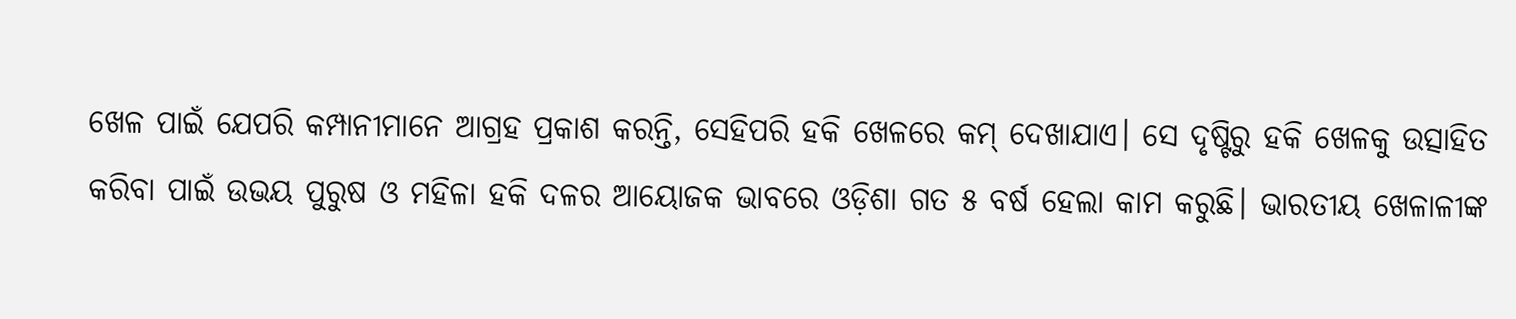ଖେଳ ପାଇଁ ଯେପରି କମ୍ପାନୀମାନେ ଆଗ୍ରହ ପ୍ରକାଶ କରନ୍ତି, ସେହିପରି ହକି ଖେଳରେ କମ୍ ଦେଖାଯାଏ। ସେ ଦୃଷ୍ଟିରୁ ହକି ଖେଳକୁ ଉତ୍ସାହିତ କରିବା ପାଇଁ ଉଭୟ ପୁରୁଷ ଓ ମହିଳା ହକି ଦଳର ଆୟୋଜକ ଭାବରେ ଓଡ଼ିଶା ଗତ ୫ ବର୍ଷ ହେଲା କାମ କରୁଛି। ଭାରତୀୟ ଖେଳାଳୀଙ୍କ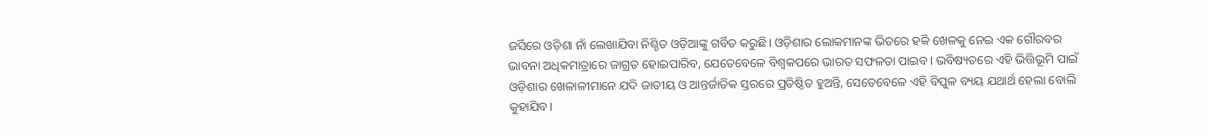ଜର୍ସିରେ ଓଡ଼ିଶା ନାଁ ଲେଖାଯିବା ନିଶ୍ଚିତ ଓଡ଼ିଆଙ୍କୁ ଗର୍ବିତ କରୁଛି। ଓଡ଼ିଶାର ଲୋକମାନଙ୍କ ଭିତରେ ହକି ଖେଳକୁ ନେଇ ଏକ ଗୌରବର ଭାବନା ଅଧିକମାତ୍ରାରେ ଜାଗ୍ରତ ହୋଇପାରିବ, ଯେତେବେଳେ ବିଶ୍ୱକପରେ ଭାରତ ସଫଳତା ପାଇବ। ଭବିଷ୍ୟତରେ ଏହି ଭିତ୍ତିଭୂମି ପାଇଁ ଓଡ଼ିଶାର ଖେଳାଳୀମାନେ ଯଦି ଜାତୀୟ ଓ ଆନ୍ତର୍ଜାତିକ ସ୍ତରରେ ପ୍ରତିଷ୍ଠିତ ହୁଅନ୍ତି, ସେତେବେଳେ ଏହି ବିପୁଳ ବ୍ୟୟ ଯଥାର୍ଥ ହେଲା ବୋଲି କୁହାଯିବ।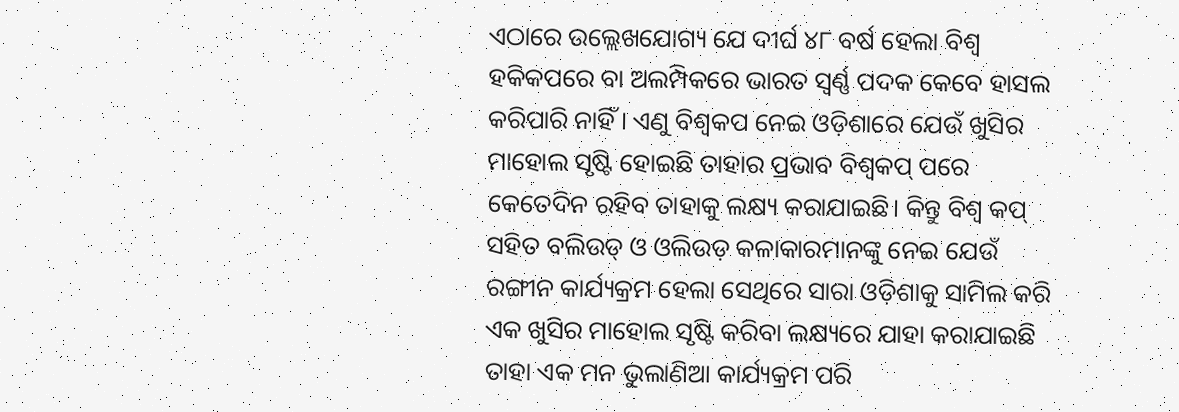ଏଠାରେ ଉଲ୍ଲେଖଯୋଗ୍ୟ ଯେ ଦୀର୍ଘ ୪୮ ବର୍ଷ ହେଲା ବିଶ୍ୱ ହକିକପରେ ବା ଅଲମ୍ପିକରେ ଭାରତ ସ୍ୱର୍ଣ୍ଣ ପଦକ କେବେ ହାସଲ କରିପାରି ନାହିଁ। ଏଣୁ ବିଶ୍ୱକପ ନେଇ ଓଡ଼ିଶାରେ ଯେଉଁ ଖୁସିର ମାହୋଲ ସୃଷ୍ଟି ହୋଇଛି ତାହାର ପ୍ରଭାବ ବିଶ୍ୱକପ୍ ପରେ କେତେଦିନ ରହିବ ତାହାକୁ ଲକ୍ଷ୍ୟ କରାଯାଇଛି। କିନ୍ତୁ ବିଶ୍ୱ କପ୍ ସହିତ ବଲିଉଡ୍ ଓ ଓଲିଉଡ଼ କଳାକାରମାନଙ୍କୁ ନେଇ ଯେଉଁ ରଙ୍ଗୀନ କାର୍ଯ୍ୟକ୍ରମ ହେଲା ସେଥିରେ ସାରା ଓଡ଼ିଶାକୁ ସାମିଲ କରି ଏକ ଖୁସିର ମାହୋଲ ସୃଷ୍ଟି କରିବା ଲକ୍ଷ୍ୟରେ ଯାହା କରାଯାଇଛି ତାହା ଏକ ମନ ଭୁଲାଣିଆ କାର୍ଯ୍ୟକ୍ରମ ପରି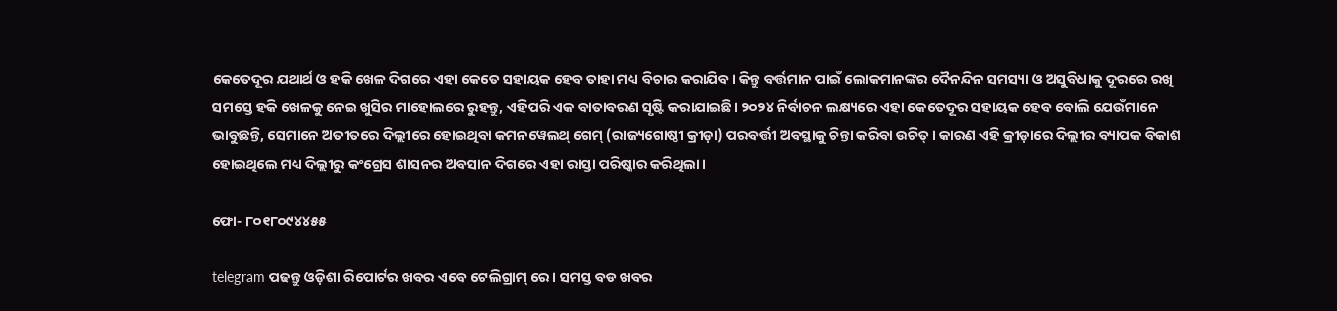କେତେଦୂର ଯଥାର୍ଥ ଓ ହକି ଖେଳ ଦିଗରେ ଏହା କେତେ ସହାୟକ ହେବ ତାହା ମଧ୍ୟ ବିଚାର କରାଯିବ। କିନ୍ତୁ ବର୍ତ୍ତମାନ ପାଇଁ ଲୋକମାନଙ୍କର ଦୈନନ୍ଦିନ ସମସ୍ୟା ଓ ଅସୁବିଧାକୁ ଦୂରରେ ରଖି ସମସ୍ତେ ହକି ଖେଳକୁ ନେଇ ଖୁସିର ମାହୋଲରେ ରୁହନ୍ତୁ, ଏହିପରି ଏକ ବାତାବରଣ ସୃଷ୍ଟି କରାଯାଇଛି। ୨୦୨୪ ନିର୍ବାଚନ ଲକ୍ଷ୍ୟରେ ଏହା କେତେଦୂର ସହାୟକ ହେବ ବୋଲି ଯେଉଁମାନେ ଭାବୁଛନ୍ତି, ସେମାନେ ଅତୀତରେ ଦିଲ୍ଲୀରେ ହୋଇଥିବା କମନୱେଲଥ୍ ଗେମ୍ (ରାଜ୍ୟଗୋଷ୍ଠୀ କ୍ରୀଡ଼ା) ପରବର୍ତ୍ତୀ ଅବସ୍ଥାକୁ ଚିନ୍ତା କରିବା ଉଚିତ୍। କାରଣ ଏହି କ୍ରୀଡ଼ାରେ ଦିଲ୍ଲୀର ବ୍ୟାପକ ବିକାଶ ହୋଇଥିଲେ ମଧ୍ୟ ଦିଲ୍ଲୀରୁ କଂଗ୍ରେସ ଶାସନର ଅବସାନ ଦିଗରେ ଏହା ରାସ୍ତା ପରିଷ୍କାର କରିଥିଲା।

ଫୋ- ୮୦୧୮୦୯୪୪୫୫

telegram ପଢନ୍ତୁ ଓଡ଼ିଶା ରିପୋର୍ଟର ଖବର ଏବେ ଟେଲିଗ୍ରାମ୍ ରେ। ସମସ୍ତ ବଡ ଖବର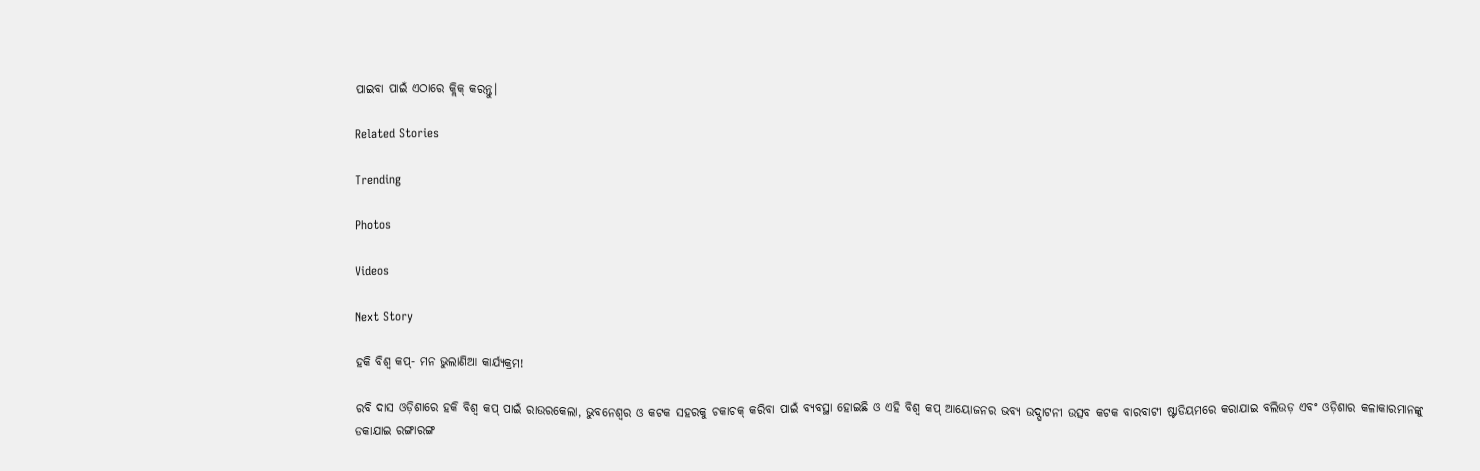ପାଇବା ପାଇଁ ଏଠାରେ କ୍ଲିକ୍ କରନ୍ତୁ।

Related Stories

Trending

Photos

Videos

Next Story

ହକି ବିଶ୍ୱ କପ୍‌- ମନ ଭୁଲାଣିଆ କାର୍ଯ୍ୟକ୍ରମ!

ରବି ଦାସ ଓଡ଼ିଶାରେ ହକି ବିଶ୍ୱ କପ୍ ପାଇଁ ରାଉରକେଲା, ଭୁବନେଶ୍ୱର ଓ କଟକ ସହରକୁ ଚକାଚକ୍ କରିବା ପାଇଁ ବ୍ୟବସ୍ଥା ହୋଇଛି ଓ ଏହି ବିଶ୍ୱ କପ୍ ଆୟୋଜନର ଭବ୍ୟ ଉଦ୍ଘାଟନୀ ଉତ୍ସବ କଟକ ବାରବାଟୀ ଷ୍ଟାଡିୟମରେ କରାଯାଇ ବଲିଉଡ଼ ଏବଂ ଓଡ଼ିଶାର କଳାକାରମାନଙ୍କୁ ଡକାଯାଇ ରଙ୍ଗାରଙ୍ଗ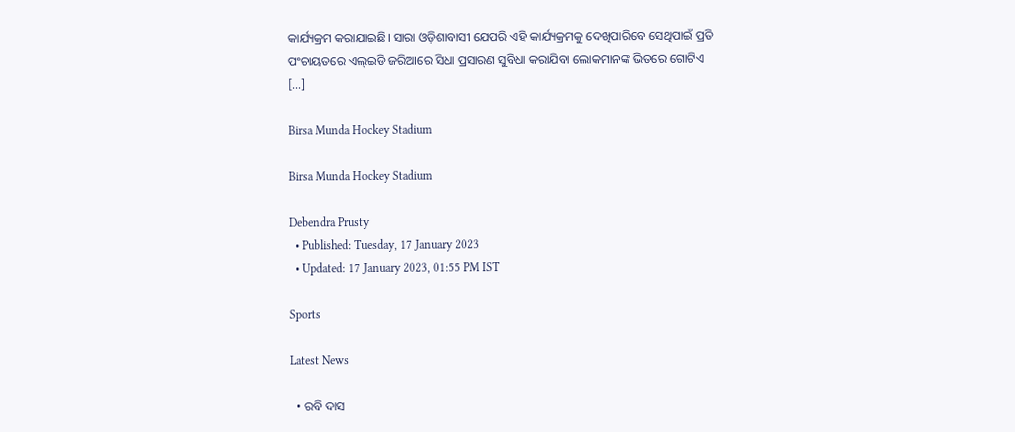କାର୍ଯ୍ୟକ୍ରମ କରାଯାଇଛି। ସାରା ଓଡ଼ିଶାବାସୀ ଯେପରି ଏହି କାର୍ଯ୍ୟକ୍ରମକୁ ଦେଖିପାରିବେ ସେଥିପାଇଁ ପ୍ରତି ପଂଚାୟତରେ ଏଲ୍ଇଡି ଜରିଆରେ ସିଧା ପ୍ରସାରଣ ସୁବିଧା କରାଯିବା ଲୋକମାନଙ୍କ ଭିତରେ ଗୋଟିଏ […]

Birsa Munda Hockey Stadium

Birsa Munda Hockey Stadium

Debendra Prusty
  • Published: Tuesday, 17 January 2023
  • Updated: 17 January 2023, 01:55 PM IST

Sports

Latest News

  • ରବି ଦାସ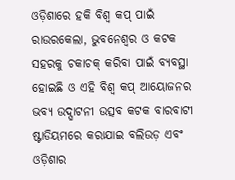ଓଡ଼ିଶାରେ ହକି ବିଶ୍ୱ କପ୍ ପାଇଁ ରାଉରକେଲା, ଭୁବନେଶ୍ୱର ଓ କଟକ ସହରକୁ ଚକାଚକ୍ କରିବା ପାଇଁ ବ୍ୟବସ୍ଥା ହୋଇଛି ଓ ଏହି ବିଶ୍ୱ କପ୍ ଆୟୋଜନର ଭବ୍ୟ ଉଦ୍ଘାଟନୀ ଉତ୍ସବ କଟକ ବାରବାଟୀ ଷ୍ଟାଡିୟମରେ କରାଯାଇ ବଲିଉଡ଼ ଏବଂ ଓଡ଼ିଶାର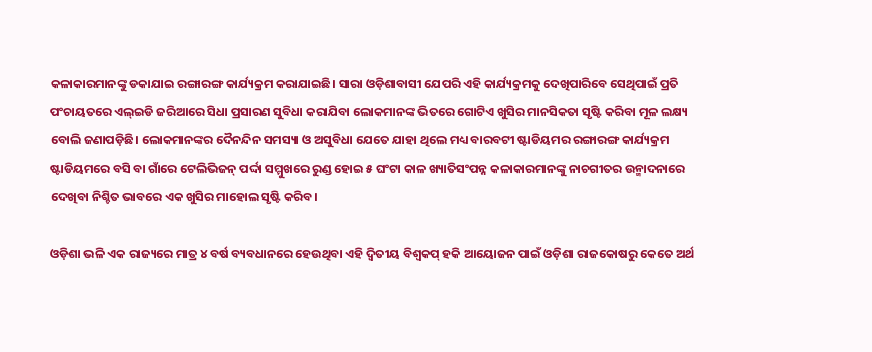କଳାକାରମାନଙ୍କୁ ଡକାଯାଇ ରଙ୍ଗାରଙ୍ଗ କାର୍ଯ୍ୟକ୍ରମ କରାଯାଇଛି। ସାରା ଓଡ଼ିଶାବାସୀ ଯେପରି ଏହି କାର୍ଯ୍ୟକ୍ରମକୁ ଦେଖିପାରିବେ ସେଥିପାଇଁ ପ୍ରତି ପଂଚାୟତରେ ଏଲ୍ଇଡି ଜରିଆରେ ସିଧା ପ୍ରସାରଣ ସୁବିଧା କରାଯିବା ଲୋକମାନଙ୍କ ଭିତରେ ଗୋଟିଏ ଖୁସିର ମାନସିକତା ସୃଷ୍ଟି କରିବା ମୂଳ ଲକ୍ଷ୍ୟ ବୋଲି ଜଣାପଡ଼ିଛି। ଲୋକମାନଙ୍କର ଦୈନନ୍ଦିନ ସମସ୍ୟା ଓ ଅସୁବିଧା ଯେତେ ଯାହା ଥିଲେ ମଧ୍ୟ ବାରବଟୀ ଷ୍ଟାଡିୟମର ରଙ୍ଗାରଙ୍ଗ କାର୍ଯ୍ୟକ୍ରମ ଷ୍ଟାଡିୟମରେ ବସି ବା ଗାଁରେ ଟେଲିଭିଜନ୍ ପର୍ଦ୍ଦା ସମ୍ମୁଖରେ ରୁଣ୍ଡ ହୋଇ ୫ ଘଂଟା କାଳ ଖ୍ୟାତିସଂପନ୍ନ କଳାକାରମାନଙ୍କୁ ନାଚଗୀତର ଉନ୍ମାଦନାରେ ଦେଖିବା ନିଶ୍ଚିତ ଭାବରେ ଏକ ଖୁସିର ମାହୋଲ ସୃଷ୍ଟି କରିବ।

ଓଡ଼ିଶା ଭଳି ଏକ ରାଜ୍ୟରେ ମାତ୍ର ୪ ବର୍ଷ ବ୍ୟବଧାନରେ ହେଉଥିବା ଏହି ଦ୍ୱିତୀୟ ବିଶ୍ୱକପ୍ ହକି ଆୟୋଜନ ପାଇଁ ଓଡ଼ିଶା ରାଜକୋଷରୁ କେତେ ଅର୍ଥ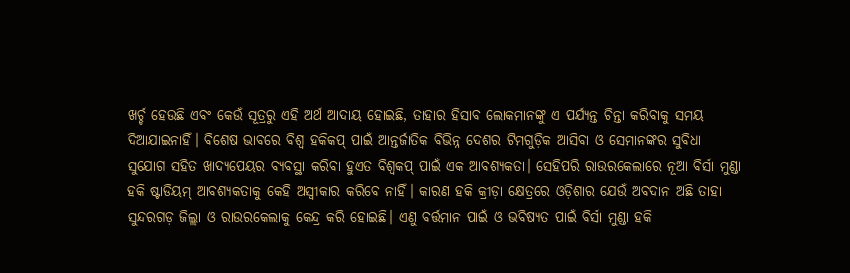ଖର୍ଚ୍ଚ ହେଉଛି ଏବଂ କେଉଁ ସୂତ୍ରରୁ ଏହି ଅର୍ଥ ଆଦାୟ ହୋଇଛି, ତାହାର ହିସାବ ଲୋକମାନଙ୍କୁ ଏ ପର୍ଯ୍ୟନ୍ତ ଚିନ୍ତା କରିବାକୁ ସମୟ ଦିଆଯାଇନାହିଁ। ବିଶେଷ ଭାବରେ ବିଶ୍ୱ ହକିକପ୍ ପାଇଁ ଆନ୍ତର୍ଜାତିକ ବିଭିନ୍ନ ଦେଶର ଟିମଗୁଡ଼ିକ ଆସିବା ଓ ସେମାନଙ୍କର ସୁବିଧା ସୁଯୋଗ ସହିତ ଖାଦ୍ୟପେୟର ବ୍ୟବସ୍ଥା କରିବା ହୁଏତ ବିଶ୍ୱକପ୍ ପାଇଁ ଏକ ଆବଶ୍ୟକତା। ସେହିପରି ରାଉରକେଲାରେ ନୂଆ ବିର୍ସା ମୁଣ୍ଡା ହକି ଷ୍ଟାଡିୟମ୍ ଆବଶ୍ୟକତାକୁ କେହି ଅସ୍ୱୀକାର କରିବେ ନାହିଁ। କାରଣ ହକି କ୍ରୀଡ଼ା କ୍ଷେତ୍ରରେ ଓଡ଼ିଶାର ଯେଉଁ ଅବଦାନ ଅଛି ତାହା ସୁନ୍ଦରଗଡ଼ ଜିଲ୍ଲା ଓ ରାଉରକେଲାକୁ କେନ୍ଦ୍ର କରି ହୋଇଛି। ଏଣୁ ବର୍ତ୍ତମାନ ପାଇଁ ଓ ଭବିଷ୍ୟତ ପାଇଁ ବିର୍ସା ମୁଣ୍ଡା ହକି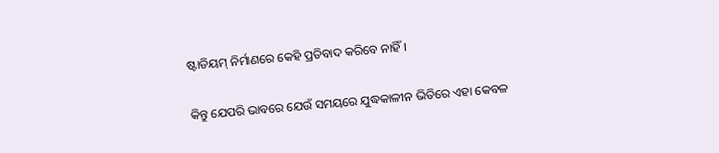ଷ୍ଟାଡିୟମ୍ ନିର୍ମାଣରେ କେହି ପ୍ରତିବାଦ କରିବେ ନାହିଁ।

କିନ୍ତୁ ଯେପରି ଭାବରେ ଯେଉଁ ସମୟରେ ଯୁଦ୍ଧକାଳୀନ ଭିତିରେ ଏହା କେବଳ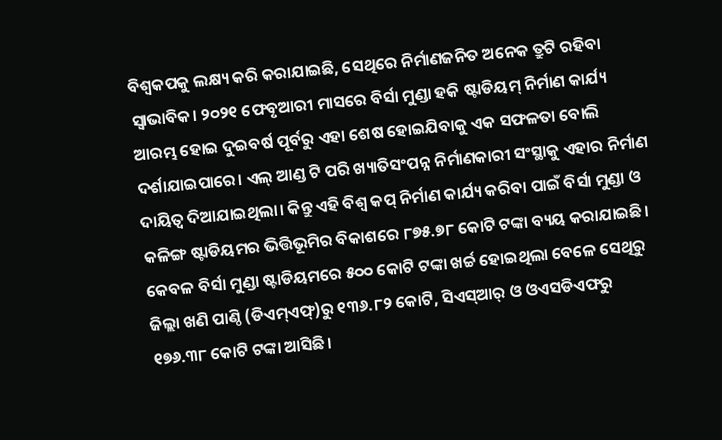ବିଶ୍ୱକପକୁ ଲକ୍ଷ୍ୟ କରି କରାଯାଇଛି, ସେଥିରେ ନିର୍ମାଣଜନିତ ଅନେକ ତ୍ରୁଟି ରହିବା ସ୍ୱାଭାବିକ। ୨୦୨୧ ଫେବୃଆରୀ ମାସରେ ବିର୍ସା ମୁଣ୍ଡା ହକି ଷ୍ଟାଡିୟମ୍ ନିର୍ମାଣ କାର୍ଯ୍ୟ ଆରମ୍ଭ ହୋଇ ଦୁଇବର୍ଷ ପୂର୍ବରୁ ଏହା ଶେଷ ହୋଇଯିବାକୁ ଏକ ସଫଳତା ବୋଲି ଦର୍ଶାଯାଇପାରେ। ଏଲ୍ ଆଣ୍ଡ ଟି ପରି ଖ୍ୟାତିସଂପନ୍ନ ନିର୍ମାଣକାରୀ ସଂସ୍ଥାକୁ ଏହାର ନିର୍ମାଣ ଦାୟିତ୍ୱ ଦିଆଯାଇଥିଲା। କିନ୍ତୁ ଏହି ବିଶ୍ୱ କପ୍ ନିର୍ମାଣ କାର୍ଯ୍ୟ କରିବା ପାଇଁ ବିର୍ସା ମୁଣ୍ଡା ଓ କଳିଙ୍ଗ ଷ୍ଟାଡିୟମର ଭିତ୍ତିଭୂମିର ବିକାଶରେ ୮୭୫.୭୮ କୋଟି ଟଙ୍କା ବ୍ୟୟ କରାଯାଇଛି। କେବଳ ବିର୍ସା ମୁଣ୍ଡା ଷ୍ଟାଡିୟମରେ ୫୦୦ କୋଟି ଟଙ୍କା ଖର୍ଚ୍ଚ ହୋଇଥିଲା ବେଳେ ସେଥିରୁ ଜିଲ୍ଲା ଖଣି ପାଣ୍ଠି (ଡିଏମ୍ଏଫ୍)ରୁ ୧୩୬.୮୨ କୋଟି, ସିଏସ୍ଆର୍ ଓ ଓଏସଡିଏଫରୁ ୧୭୬.୩୮ କୋଟି ଟଙ୍କା ଆସିଛି।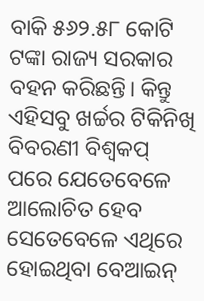ବାକି ୫୬୨.୫୮ କୋଟି ଟଙ୍କା ରାଜ୍ୟ ସରକାର ବହନ କରିଛନ୍ତି। କିନ୍ତୁ ଏହିସବୁ ଖର୍ଚ୍ଚର ଟିକିନିଖି ବିବରଣୀ ବିଶ୍ୱକପ୍ ପରେ ଯେତେବେଳେ ଆଲୋଚିତ ହେବ ସେତେବେଳେ ଏଥିରେ ହୋଇଥିବା ବେଆଇନ୍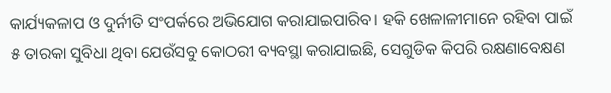କାର୍ଯ୍ୟକଳାପ ଓ ଦୁର୍ନୀତି ସଂପର୍କରେ ଅଭିଯୋଗ କରାଯାଇପାରିବ। ହକି ଖେଳାଳୀମାନେ ରହିବା ପାଇଁ ୫ ତାରକା ସୁବିଧା ଥିବା ଯେଉଁସବୁ କୋଠରୀ ବ୍ୟବସ୍ଥା କରାଯାଇଛି, ସେଗୁଡିକ କିପରି ରକ୍ଷଣାବେକ୍ଷଣ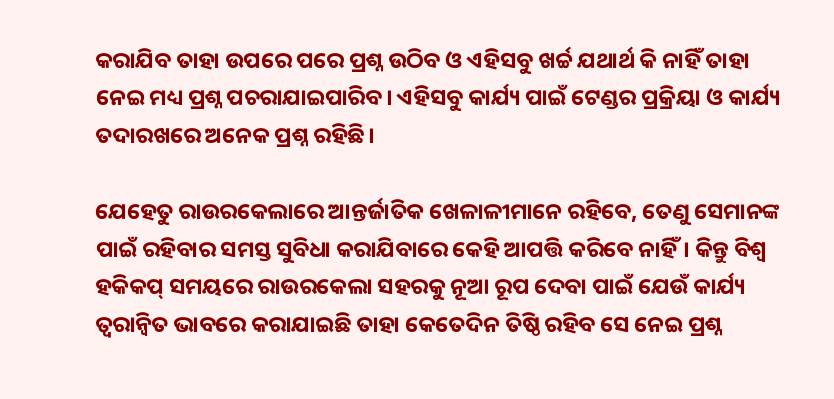କରାଯିବ ତାହା ଉପରେ ପରେ ପ୍ରଶ୍ନ ଉଠିବ ଓ ଏହିସବୁ ଖର୍ଚ୍ଚ ଯଥାର୍ଥ କି ନାହିଁ ତାହା ନେଇ ମଧ୍ୟ ପ୍ରଶ୍ନ ପଚରାଯାଇପାରିବ। ଏହିସବୁ କାର୍ଯ୍ୟ ପାଇଁ ଟେଣ୍ଡର ପ୍ରକ୍ରିୟା ଓ କାର୍ଯ୍ୟ ତଦାରଖରେ ଅନେକ ପ୍ରଶ୍ନ ରହିଛି।

ଯେହେତୁ ରାଉରକେଲାରେ ଆନ୍ତର୍ଜାତିକ ଖେଳାଳୀମାନେ ରହିବେ, ତେଣୁ ସେମାନଙ୍କ ପାଇଁ ରହିବାର ସମସ୍ତ ସୁବିଧା କରାଯିବାରେ କେହି ଆପତ୍ତି କରିବେ ନାହିଁ। କିନ୍ତୁ ବିଶ୍ୱ ହକିକପ୍ ସମୟରେ ରାଉରକେଲା ସହରକୁ ନୂଆ ରୂପ ଦେବା ପାଇଁ ଯେଉଁ କାର୍ଯ୍ୟ ତ୍ୱରାନ୍ୱିତ ଭାବରେ କରାଯାଇଛି ତାହା କେତେଦିନ ତିଷ୍ଠି ରହିବ ସେ ନେଇ ପ୍ରଶ୍ନ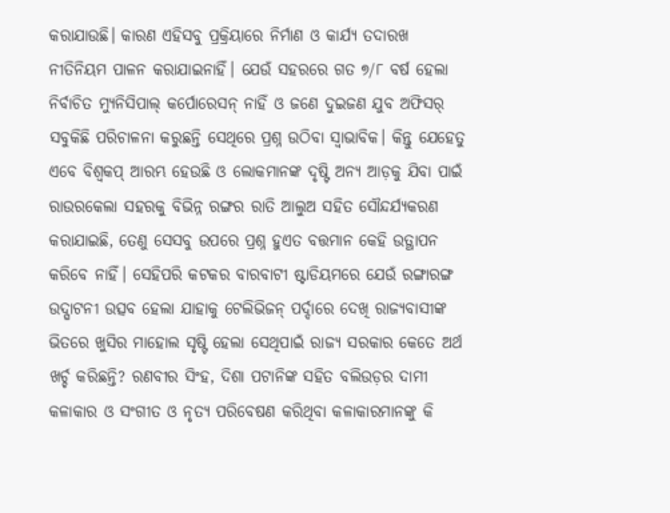କରାଯାଉଛି। କାରଣ ଏହିସବୁ ପ୍ରକ୍ରିୟାରେ ନିର୍ମାଣ ଓ କାର୍ଯ୍ୟ ତଦାରଖ ନୀତିନିୟମ ପାଳନ କରାଯାଇନାହିଁ। ଯେଉଁ ସହରରେ ଗତ ୭/୮ ବର୍ଷ ହେଲା ନିର୍ବାଚିତ ମ୍ୟୁନିସିପାଲ୍ କର୍ପୋରେସନ୍ ନାହିଁ ଓ ଜଣେ ଦୁଇଜଣ ଯୁବ ଅଫିସର୍ ସବୁକିଛି ପରିଚାଳନା କରୁଛନ୍ତି ସେଥିରେ ପ୍ରଶ୍ନ ଉଠିବା ସ୍ୱାଭାବିକ। କିନ୍ତୁ ଯେହେତୁ ଏବେ ବିଶ୍ୱକପ୍ ଆରମ୍ଭ ହେଉଛି ଓ ଲୋକମାନଙ୍କ ଦୃଷ୍ଟି ଅନ୍ୟ ଆଡ଼କୁ ଯିବା ପାଇଁ ରାଉରକେଲା ସହରକୁ ବିଭିନ୍ନ ରଙ୍ଗର ରାତି ଆଲୁଅ ସହିତ ସୌନ୍ଦର୍ଯ୍ୟକରଣ କରାଯାଇଛି, ତେଣୁ ସେସବୁ ଉପରେ ପ୍ରଶ୍ନ ହୁଏତ ବତ୍ତମାନ କେହି ଉତ୍ଥାପନ କରିବେ ନାହିଁ। ସେହିପରି କଟକର ବାରବାଟୀ ଷ୍ଟାଡିୟମରେ ଯେଉଁ ରଙ୍ଗାରଙ୍ଗ ଉଦ୍ଘାଟନୀ ଉତ୍ସବ ହେଲା ଯାହାକୁ ଟେଲିଭିଜନ୍ ପର୍ଦ୍ଦାରେ ଦେଖି ରାଜ୍ୟବାସୀଙ୍କ ଭିତରେ ଖୁସିର ମାହୋଲ ସୃଷ୍ଟି ହେଲା ସେଥିପାଇଁ ରାଜ୍ୟ ସରକାର କେତେ ଅର୍ଥ ଖର୍ଚ୍ଚ କରିଛନ୍ତି? ରଣବୀର ସିଂହ, ଦିଶା ପଟାନିଙ୍କ ସହିତ ବଲିଉଡ଼ର ଦାମୀ କଳାକାର ଓ ସଂଗୀତ ଓ ନୃତ୍ୟ ପରିବେଷଣ କରିଥିବା କଳାକାରମାନଙ୍କୁ କି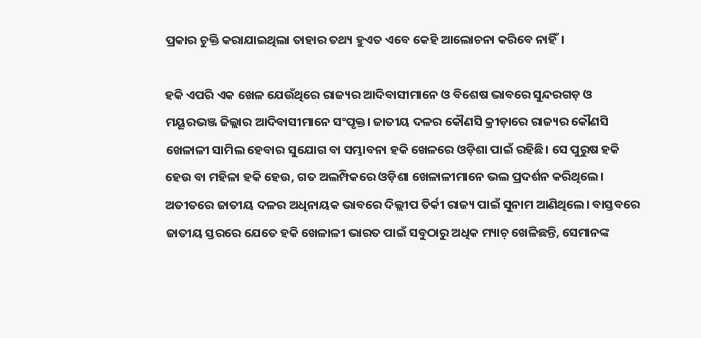ପ୍ରକାର ଚୁକ୍ତି କରାଯାଇଥିଲା ତାହାର ତଥ୍ୟ ହୁଏତ ଏବେ କେହି ଆଲୋଚନା କରିବେ ନାହିଁ।

ହକି ଏପରି ଏକ ଖେଳ ଯେଉଁଥିରେ ରାଜ୍ୟର ଆଦିବାସୀମାନେ ଓ ବିଶେଷ ଭାବରେ ସୁନ୍ଦରଗଡ଼ ଓ ମୟୂରଭଞ୍ଜ ଜିଲ୍ଲାର ଆଦିବାସୀମାନେ ସଂପୃକ୍ତ। ଜାତୀୟ ଦଳର କୌଣସି କ୍ରୀଡ଼ାରେ ରାଜ୍ୟର କୌଣସି ଖେଳାଳୀ ସାମିଲ ହେବାର ସୁଯୋଗ ବା ସମ୍ଭାବନା ହକି ଖେଳରେ ଓଡ଼ିଶା ପାଇଁ ରହିଛି। ସେ ପୁରୁଷ ହକି ହେଉ ବା ମହିଳା ହକି ହେଉ, ଗତ ଅଲମ୍ପିକରେ ଓଡ଼ିଶା ଖେଳାଳୀମାନେ ଭଲ ପ୍ରଦର୍ଶନ କରିଥିଲେ। ଅତୀତରେ ଜାତୀୟ ଦଳର ଅଧିନାୟକ ଭାବରେ ଦିଲ୍ଲୀପ ତିର୍କୀ ରାଜ୍ୟ ପାଇଁ ସୁନାମ ଆଣିଥିଲେ। ବାସ୍ତବରେ ଜାତୀୟ ସ୍ତରରେ ଯେତେ ହକି ଖେଳାଳୀ ଭାରତ ପାଇଁ ସବୁଠାରୁ ଅଧିକ ମ୍ୟାଚ୍ ଖେଳିଛନ୍ତି, ସେମାନଙ୍କ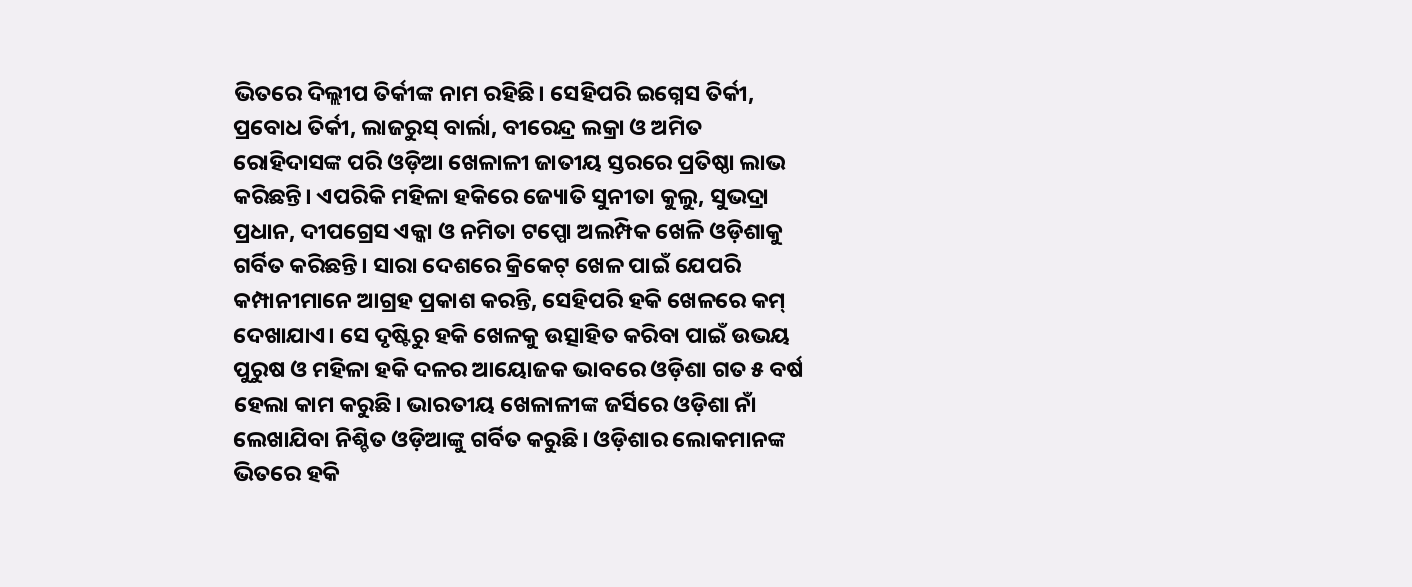ଭିତରେ ଦିଲ୍ଲୀପ ତିର୍କୀଙ୍କ ନାମ ରହିଛି। ସେହିପରି ଇଗ୍ନେସ ତିର୍କୀ, ପ୍ରବୋଧ ତିର୍କୀ, ଲାଜରୁସ୍ ବାର୍ଲା, ବୀରେନ୍ଦ୍ର ଲକ୍ରା ଓ ଅମିତ ରୋହିଦାସଙ୍କ ପରି ଓଡ଼ିଆ ଖେଳାଳୀ ଜାତୀୟ ସ୍ତରରେ ପ୍ରତିଷ୍ଠା ଲାଭ କରିଛନ୍ତି। ଏପରିକି ମହିଳା ହକିରେ ଜ୍ୟୋତି ସୁନୀତା କୁଲୁ, ସୁଭଦ୍ରା ପ୍ରଧାନ, ଦୀପଗ୍ରେସ ଏକ୍କା ଓ ନମିତା ଟପ୍ପୋ ଅଲମ୍ପିକ ଖେଳି ଓଡ଼ିଶାକୁ ଗର୍ବିତ କରିଛନ୍ତି। ସାରା ଦେଶରେ କ୍ରିକେଟ୍ ଖେଳ ପାଇଁ ଯେପରି କମ୍ପାନୀମାନେ ଆଗ୍ରହ ପ୍ରକାଶ କରନ୍ତି, ସେହିପରି ହକି ଖେଳରେ କମ୍ ଦେଖାଯାଏ। ସେ ଦୃଷ୍ଟିରୁ ହକି ଖେଳକୁ ଉତ୍ସାହିତ କରିବା ପାଇଁ ଉଭୟ ପୁରୁଷ ଓ ମହିଳା ହକି ଦଳର ଆୟୋଜକ ଭାବରେ ଓଡ଼ିଶା ଗତ ୫ ବର୍ଷ ହେଲା କାମ କରୁଛି। ଭାରତୀୟ ଖେଳାଳୀଙ୍କ ଜର୍ସିରେ ଓଡ଼ିଶା ନାଁ ଲେଖାଯିବା ନିଶ୍ଚିତ ଓଡ଼ିଆଙ୍କୁ ଗର୍ବିତ କରୁଛି। ଓଡ଼ିଶାର ଲୋକମାନଙ୍କ ଭିତରେ ହକି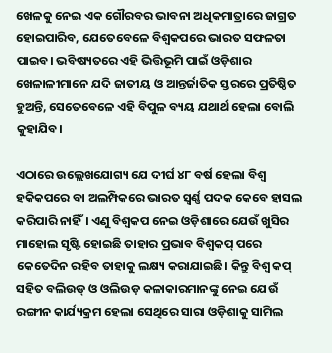ଖେଳକୁ ନେଇ ଏକ ଗୌରବର ଭାବନା ଅଧିକମାତ୍ରାରେ ଜାଗ୍ରତ ହୋଇପାରିବ, ଯେତେବେଳେ ବିଶ୍ୱକପରେ ଭାରତ ସଫଳତା ପାଇବ। ଭବିଷ୍ୟତରେ ଏହି ଭିତ୍ତିଭୂମି ପାଇଁ ଓଡ଼ିଶାର ଖେଳାଳୀମାନେ ଯଦି ଜାତୀୟ ଓ ଆନ୍ତର୍ଜାତିକ ସ୍ତରରେ ପ୍ରତିଷ୍ଠିତ ହୁଅନ୍ତି, ସେତେବେଳେ ଏହି ବିପୁଳ ବ୍ୟୟ ଯଥାର୍ଥ ହେଲା ବୋଲି କୁହାଯିବ।

ଏଠାରେ ଉଲ୍ଲେଖଯୋଗ୍ୟ ଯେ ଦୀର୍ଘ ୪୮ ବର୍ଷ ହେଲା ବିଶ୍ୱ ହକିକପରେ ବା ଅଲମ୍ପିକରେ ଭାରତ ସ୍ୱର୍ଣ୍ଣ ପଦକ କେବେ ହାସଲ କରିପାରି ନାହିଁ। ଏଣୁ ବିଶ୍ୱକପ ନେଇ ଓଡ଼ିଶାରେ ଯେଉଁ ଖୁସିର ମାହୋଲ ସୃଷ୍ଟି ହୋଇଛି ତାହାର ପ୍ରଭାବ ବିଶ୍ୱକପ୍ ପରେ କେତେଦିନ ରହିବ ତାହାକୁ ଲକ୍ଷ୍ୟ କରାଯାଇଛି। କିନ୍ତୁ ବିଶ୍ୱ କପ୍ ସହିତ ବଲିଉଡ୍ ଓ ଓଲିଉଡ଼ କଳାକାରମାନଙ୍କୁ ନେଇ ଯେଉଁ ରଙ୍ଗୀନ କାର୍ଯ୍ୟକ୍ରମ ହେଲା ସେଥିରେ ସାରା ଓଡ଼ିଶାକୁ ସାମିଲ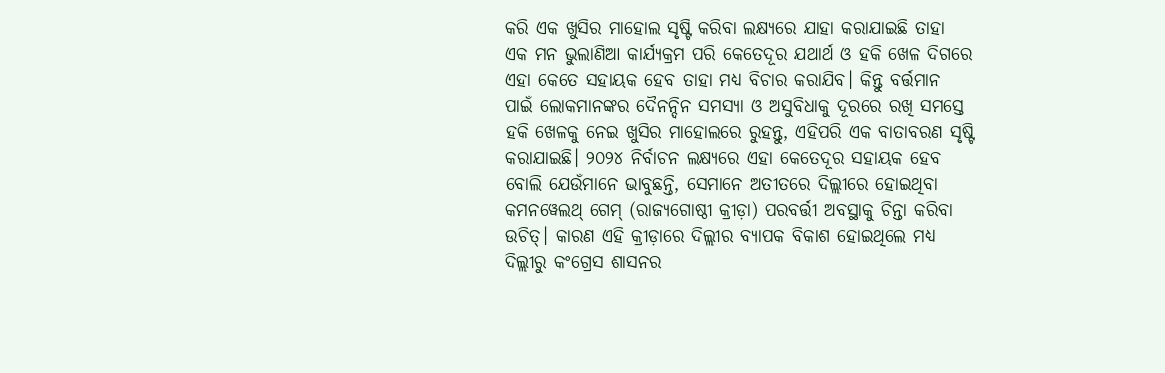କରି ଏକ ଖୁସିର ମାହୋଲ ସୃଷ୍ଟି କରିବା ଲକ୍ଷ୍ୟରେ ଯାହା କରାଯାଇଛି ତାହା ଏକ ମନ ଭୁଲାଣିଆ କାର୍ଯ୍ୟକ୍ରମ ପରି କେତେଦୂର ଯଥାର୍ଥ ଓ ହକି ଖେଳ ଦିଗରେ ଏହା କେତେ ସହାୟକ ହେବ ତାହା ମଧ୍ୟ ବିଚାର କରାଯିବ। କିନ୍ତୁ ବର୍ତ୍ତମାନ ପାଇଁ ଲୋକମାନଙ୍କର ଦୈନନ୍ଦିନ ସମସ୍ୟା ଓ ଅସୁବିଧାକୁ ଦୂରରେ ରଖି ସମସ୍ତେ ହକି ଖେଳକୁ ନେଇ ଖୁସିର ମାହୋଲରେ ରୁହନ୍ତୁ, ଏହିପରି ଏକ ବାତାବରଣ ସୃଷ୍ଟି କରାଯାଇଛି। ୨୦୨୪ ନିର୍ବାଚନ ଲକ୍ଷ୍ୟରେ ଏହା କେତେଦୂର ସହାୟକ ହେବ ବୋଲି ଯେଉଁମାନେ ଭାବୁଛନ୍ତି, ସେମାନେ ଅତୀତରେ ଦିଲ୍ଲୀରେ ହୋଇଥିବା କମନୱେଲଥ୍ ଗେମ୍ (ରାଜ୍ୟଗୋଷ୍ଠୀ କ୍ରୀଡ଼ା) ପରବର୍ତ୍ତୀ ଅବସ୍ଥାକୁ ଚିନ୍ତା କରିବା ଉଚିତ୍। କାରଣ ଏହି କ୍ରୀଡ଼ାରେ ଦିଲ୍ଲୀର ବ୍ୟାପକ ବିକାଶ ହୋଇଥିଲେ ମଧ୍ୟ ଦିଲ୍ଲୀରୁ କଂଗ୍ରେସ ଶାସନର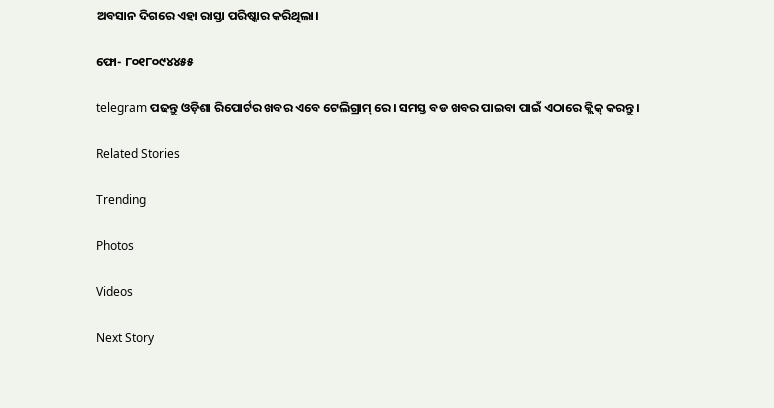ଅବସାନ ଦିଗରେ ଏହା ରାସ୍ତା ପରିଷ୍କାର କରିଥିଲା।

ଫୋ- ୮୦୧୮୦୯୪୪୫୫

telegram ପଢନ୍ତୁ ଓଡ଼ିଶା ରିପୋର୍ଟର ଖବର ଏବେ ଟେଲିଗ୍ରାମ୍ ରେ। ସମସ୍ତ ବଡ ଖବର ପାଇବା ପାଇଁ ଏଠାରେ କ୍ଲିକ୍ କରନ୍ତୁ।

Related Stories

Trending

Photos

Videos

Next Story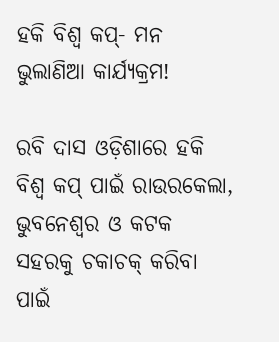ହକି ବିଶ୍ୱ କପ୍‌- ମନ ଭୁଲାଣିଆ କାର୍ଯ୍ୟକ୍ରମ!

ରବି ଦାସ ଓଡ଼ିଶାରେ ହକି ବିଶ୍ୱ କପ୍ ପାଇଁ ରାଉରକେଲା, ଭୁବନେଶ୍ୱର ଓ କଟକ ସହରକୁ ଚକାଚକ୍ କରିବା ପାଇଁ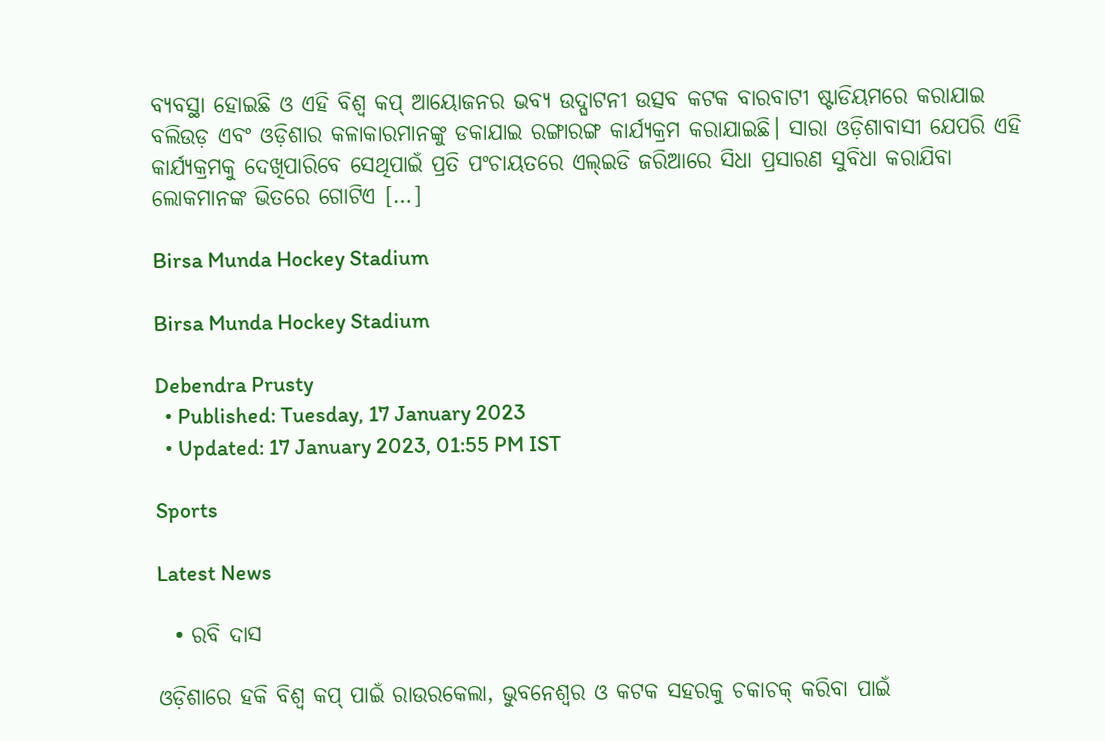ବ୍ୟବସ୍ଥା ହୋଇଛି ଓ ଏହି ବିଶ୍ୱ କପ୍ ଆୟୋଜନର ଭବ୍ୟ ଉଦ୍ଘାଟନୀ ଉତ୍ସବ କଟକ ବାରବାଟୀ ଷ୍ଟାଡିୟମରେ କରାଯାଇ ବଲିଉଡ଼ ଏବଂ ଓଡ଼ିଶାର କଳାକାରମାନଙ୍କୁ ଡକାଯାଇ ରଙ୍ଗାରଙ୍ଗ କାର୍ଯ୍ୟକ୍ରମ କରାଯାଇଛି। ସାରା ଓଡ଼ିଶାବାସୀ ଯେପରି ଏହି କାର୍ଯ୍ୟକ୍ରମକୁ ଦେଖିପାରିବେ ସେଥିପାଇଁ ପ୍ରତି ପଂଚାୟତରେ ଏଲ୍ଇଡି ଜରିଆରେ ସିଧା ପ୍ରସାରଣ ସୁବିଧା କରାଯିବା ଲୋକମାନଙ୍କ ଭିତରେ ଗୋଟିଏ […]

Birsa Munda Hockey Stadium

Birsa Munda Hockey Stadium

Debendra Prusty
  • Published: Tuesday, 17 January 2023
  • Updated: 17 January 2023, 01:55 PM IST

Sports

Latest News

  • ରବି ଦାସ

ଓଡ଼ିଶାରେ ହକି ବିଶ୍ୱ କପ୍ ପାଇଁ ରାଉରକେଲା, ଭୁବନେଶ୍ୱର ଓ କଟକ ସହରକୁ ଚକାଚକ୍ କରିବା ପାଇଁ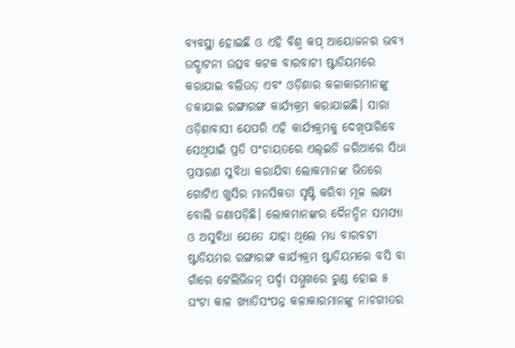ବ୍ୟବସ୍ଥା ହୋଇଛି ଓ ଏହି ବିଶ୍ୱ କପ୍ ଆୟୋଜନର ଭବ୍ୟ ଉଦ୍ଘାଟନୀ ଉତ୍ସବ କଟକ ବାରବାଟୀ ଷ୍ଟାଡିୟମରେ କରାଯାଇ ବଲିଉଡ଼ ଏବଂ ଓଡ଼ିଶାର କଳାକାରମାନଙ୍କୁ ଡକାଯାଇ ରଙ୍ଗାରଙ୍ଗ କାର୍ଯ୍ୟକ୍ରମ କରାଯାଇଛି। ସାରା ଓଡ଼ିଶାବାସୀ ଯେପରି ଏହି କାର୍ଯ୍ୟକ୍ରମକୁ ଦେଖିପାରିବେ ସେଥିପାଇଁ ପ୍ରତି ପଂଚାୟତରେ ଏଲ୍ଇଡି ଜରିଆରେ ସିଧା ପ୍ରସାରଣ ସୁବିଧା କରାଯିବା ଲୋକମାନଙ୍କ ଭିତରେ ଗୋଟିଏ ଖୁସିର ମାନସିକତା ସୃଷ୍ଟି କରିବା ମୂଳ ଲକ୍ଷ୍ୟ ବୋଲି ଜଣାପଡ଼ିଛି। ଲୋକମାନଙ୍କର ଦୈନନ୍ଦିନ ସମସ୍ୟା ଓ ଅସୁବିଧା ଯେତେ ଯାହା ଥିଲେ ମଧ୍ୟ ବାରବଟୀ ଷ୍ଟାଡିୟମର ରଙ୍ଗାରଙ୍ଗ କାର୍ଯ୍ୟକ୍ରମ ଷ୍ଟାଡିୟମରେ ବସି ବା ଗାଁରେ ଟେଲିଭିଜନ୍ ପର୍ଦ୍ଦା ସମ୍ମୁଖରେ ରୁଣ୍ଡ ହୋଇ ୫ ଘଂଟା କାଳ ଖ୍ୟାତିସଂପନ୍ନ କଳାକାରମାନଙ୍କୁ ନାଚଗୀତର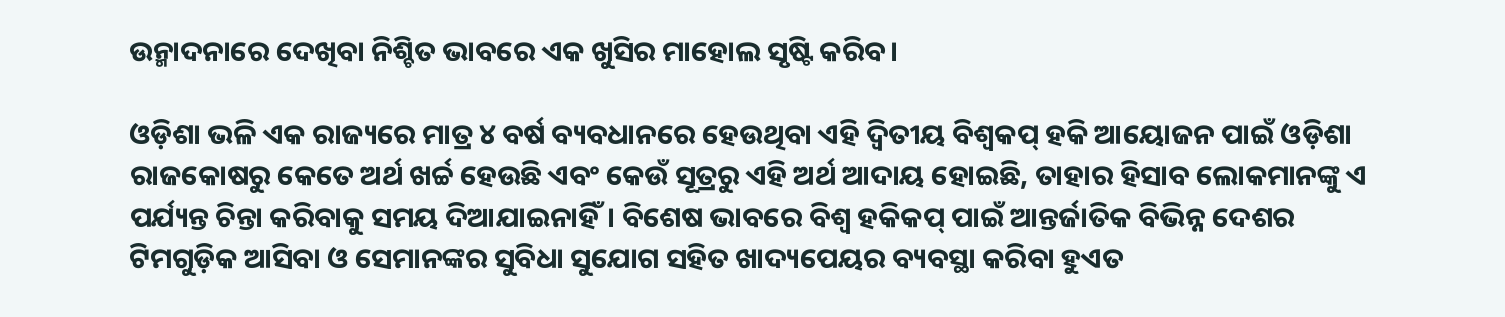ଉନ୍ମାଦନାରେ ଦେଖିବା ନିଶ୍ଚିତ ଭାବରେ ଏକ ଖୁସିର ମାହୋଲ ସୃଷ୍ଟି କରିବ।

ଓଡ଼ିଶା ଭଳି ଏକ ରାଜ୍ୟରେ ମାତ୍ର ୪ ବର୍ଷ ବ୍ୟବଧାନରେ ହେଉଥିବା ଏହି ଦ୍ୱିତୀୟ ବିଶ୍ୱକପ୍ ହକି ଆୟୋଜନ ପାଇଁ ଓଡ଼ିଶା ରାଜକୋଷରୁ କେତେ ଅର୍ଥ ଖର୍ଚ୍ଚ ହେଉଛି ଏବଂ କେଉଁ ସୂତ୍ରରୁ ଏହି ଅର୍ଥ ଆଦାୟ ହୋଇଛି, ତାହାର ହିସାବ ଲୋକମାନଙ୍କୁ ଏ ପର୍ଯ୍ୟନ୍ତ ଚିନ୍ତା କରିବାକୁ ସମୟ ଦିଆଯାଇନାହିଁ। ବିଶେଷ ଭାବରେ ବିଶ୍ୱ ହକିକପ୍ ପାଇଁ ଆନ୍ତର୍ଜାତିକ ବିଭିନ୍ନ ଦେଶର ଟିମଗୁଡ଼ିକ ଆସିବା ଓ ସେମାନଙ୍କର ସୁବିଧା ସୁଯୋଗ ସହିତ ଖାଦ୍ୟପେୟର ବ୍ୟବସ୍ଥା କରିବା ହୁଏତ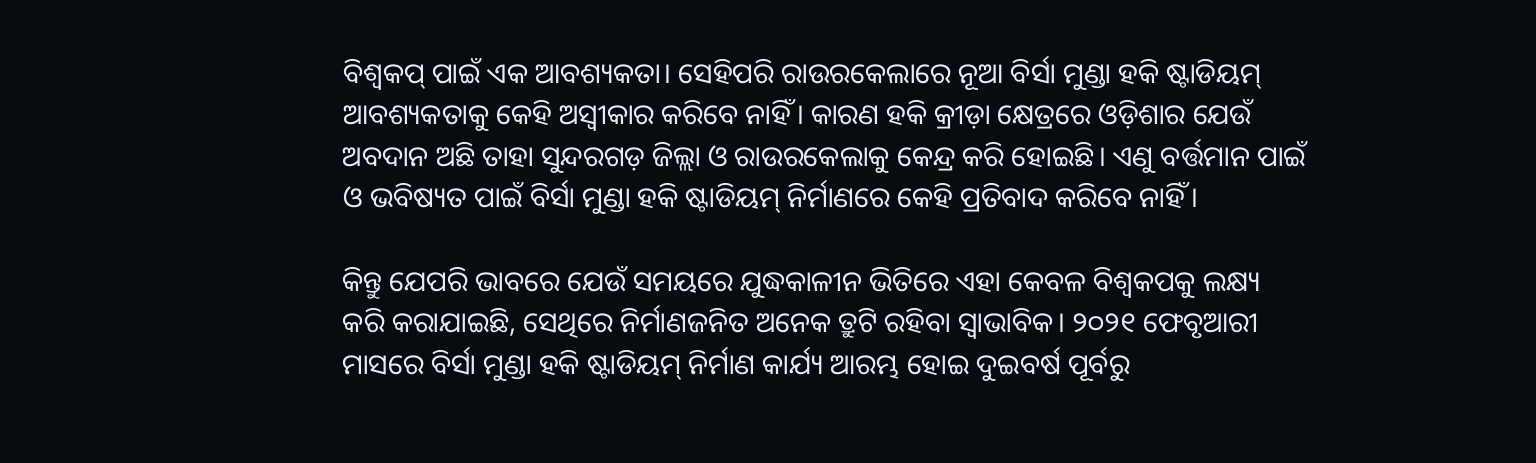ବିଶ୍ୱକପ୍ ପାଇଁ ଏକ ଆବଶ୍ୟକତା। ସେହିପରି ରାଉରକେଲାରେ ନୂଆ ବିର୍ସା ମୁଣ୍ଡା ହକି ଷ୍ଟାଡିୟମ୍ ଆବଶ୍ୟକତାକୁ କେହି ଅସ୍ୱୀକାର କରିବେ ନାହିଁ। କାରଣ ହକି କ୍ରୀଡ଼ା କ୍ଷେତ୍ରରେ ଓଡ଼ିଶାର ଯେଉଁ ଅବଦାନ ଅଛି ତାହା ସୁନ୍ଦରଗଡ଼ ଜିଲ୍ଲା ଓ ରାଉରକେଲାକୁ କେନ୍ଦ୍ର କରି ହୋଇଛି। ଏଣୁ ବର୍ତ୍ତମାନ ପାଇଁ ଓ ଭବିଷ୍ୟତ ପାଇଁ ବିର୍ସା ମୁଣ୍ଡା ହକି ଷ୍ଟାଡିୟମ୍ ନିର୍ମାଣରେ କେହି ପ୍ରତିବାଦ କରିବେ ନାହିଁ।

କିନ୍ତୁ ଯେପରି ଭାବରେ ଯେଉଁ ସମୟରେ ଯୁଦ୍ଧକାଳୀନ ଭିତିରେ ଏହା କେବଳ ବିଶ୍ୱକପକୁ ଲକ୍ଷ୍ୟ କରି କରାଯାଇଛି, ସେଥିରେ ନିର୍ମାଣଜନିତ ଅନେକ ତ୍ରୁଟି ରହିବା ସ୍ୱାଭାବିକ। ୨୦୨୧ ଫେବୃଆରୀ ମାସରେ ବିର୍ସା ମୁଣ୍ଡା ହକି ଷ୍ଟାଡିୟମ୍ ନିର୍ମାଣ କାର୍ଯ୍ୟ ଆରମ୍ଭ ହୋଇ ଦୁଇବର୍ଷ ପୂର୍ବରୁ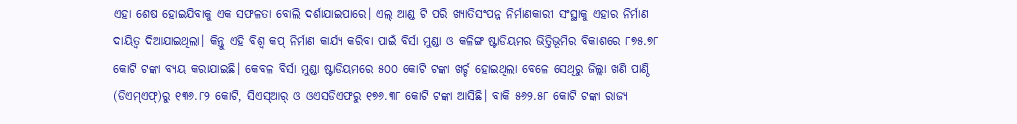ଏହା ଶେଷ ହୋଇଯିବାକୁ ଏକ ସଫଳତା ବୋଲି ଦର୍ଶାଯାଇପାରେ। ଏଲ୍ ଆଣ୍ଡ ଟି ପରି ଖ୍ୟାତିସଂପନ୍ନ ନିର୍ମାଣକାରୀ ସଂସ୍ଥାକୁ ଏହାର ନିର୍ମାଣ ଦାୟିତ୍ୱ ଦିଆଯାଇଥିଲା। କିନ୍ତୁ ଏହି ବିଶ୍ୱ କପ୍ ନିର୍ମାଣ କାର୍ଯ୍ୟ କରିବା ପାଇଁ ବିର୍ସା ମୁଣ୍ଡା ଓ କଳିଙ୍ଗ ଷ୍ଟାଡିୟମର ଭିତ୍ତିଭୂମିର ବିକାଶରେ ୮୭୫.୭୮ କୋଟି ଟଙ୍କା ବ୍ୟୟ କରାଯାଇଛି। କେବଳ ବିର୍ସା ମୁଣ୍ଡା ଷ୍ଟାଡିୟମରେ ୫୦୦ କୋଟି ଟଙ୍କା ଖର୍ଚ୍ଚ ହୋଇଥିଲା ବେଳେ ସେଥିରୁ ଜିଲ୍ଲା ଖଣି ପାଣ୍ଠି (ଡିଏମ୍ଏଫ୍)ରୁ ୧୩୬.୮୨ କୋଟି, ସିଏସ୍ଆର୍ ଓ ଓଏସଡିଏଫରୁ ୧୭୬.୩୮ କୋଟି ଟଙ୍କା ଆସିଛି। ବାକି ୫୬୨.୫୮ କୋଟି ଟଙ୍କା ରାଜ୍ୟ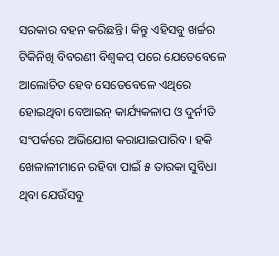ସରକାର ବହନ କରିଛନ୍ତି। କିନ୍ତୁ ଏହିସବୁ ଖର୍ଚ୍ଚର ଟିକିନିଖି ବିବରଣୀ ବିଶ୍ୱକପ୍ ପରେ ଯେତେବେଳେ ଆଲୋଚିତ ହେବ ସେତେବେଳେ ଏଥିରେ ହୋଇଥିବା ବେଆଇନ୍ କାର୍ଯ୍ୟକଳାପ ଓ ଦୁର୍ନୀତି ସଂପର୍କରେ ଅଭିଯୋଗ କରାଯାଇପାରିବ। ହକି ଖେଳାଳୀମାନେ ରହିବା ପାଇଁ ୫ ତାରକା ସୁବିଧା ଥିବା ଯେଉଁସବୁ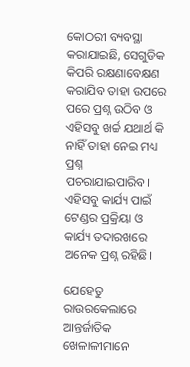କୋଠରୀ ବ୍ୟବସ୍ଥା କରାଯାଇଛି, ସେଗୁଡିକ କିପରି ରକ୍ଷଣାବେକ୍ଷଣ କରାଯିବ ତାହା ଉପରେ ପରେ ପ୍ରଶ୍ନ ଉଠିବ ଓ ଏହିସବୁ ଖର୍ଚ୍ଚ ଯଥାର୍ଥ କି ନାହିଁ ତାହା ନେଇ ମଧ୍ୟ ପ୍ରଶ୍ନ ପଚରାଯାଇପାରିବ। ଏହିସବୁ କାର୍ଯ୍ୟ ପାଇଁ ଟେଣ୍ଡର ପ୍ରକ୍ରିୟା ଓ କାର୍ଯ୍ୟ ତଦାରଖରେ ଅନେକ ପ୍ରଶ୍ନ ରହିଛି।

ଯେହେତୁ ରାଉରକେଲାରେ ଆନ୍ତର୍ଜାତିକ ଖେଳାଳୀମାନେ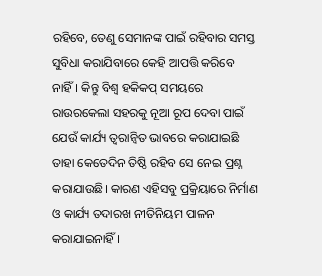ରହିବେ, ତେଣୁ ସେମାନଙ୍କ ପାଇଁ ରହିବାର ସମସ୍ତ ସୁବିଧା କରାଯିବାରେ କେହି ଆପତ୍ତି କରିବେ ନାହିଁ। କିନ୍ତୁ ବିଶ୍ୱ ହକିକପ୍ ସମୟରେ ରାଉରକେଲା ସହରକୁ ନୂଆ ରୂପ ଦେବା ପାଇଁ ଯେଉଁ କାର୍ଯ୍ୟ ତ୍ୱରାନ୍ୱିତ ଭାବରେ କରାଯାଇଛି ତାହା କେତେଦିନ ତିଷ୍ଠି ରହିବ ସେ ନେଇ ପ୍ରଶ୍ନ କରାଯାଉଛି। କାରଣ ଏହିସବୁ ପ୍ରକ୍ରିୟାରେ ନିର୍ମାଣ ଓ କାର୍ଯ୍ୟ ତଦାରଖ ନୀତିନିୟମ ପାଳନ କରାଯାଇନାହିଁ।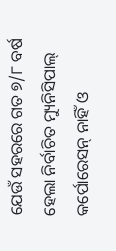ଯେଉଁ ସହରରେ ଗତ ୭/୮ ବର୍ଷ ହେଲା ନିର୍ବାଚିତ ମ୍ୟୁନିସିପାଲ୍ କର୍ପୋରେସନ୍ ନାହିଁ ଓ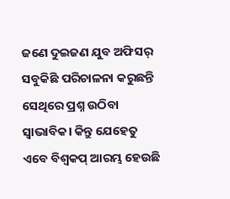ଜଣେ ଦୁଇଜଣ ଯୁବ ଅଫିସର୍ ସବୁକିଛି ପରିଚାଳନା କରୁଛନ୍ତି ସେଥିରେ ପ୍ରଶ୍ନ ଉଠିବା ସ୍ୱାଭାବିକ। କିନ୍ତୁ ଯେହେତୁ ଏବେ ବିଶ୍ୱକପ୍ ଆରମ୍ଭ ହେଉଛି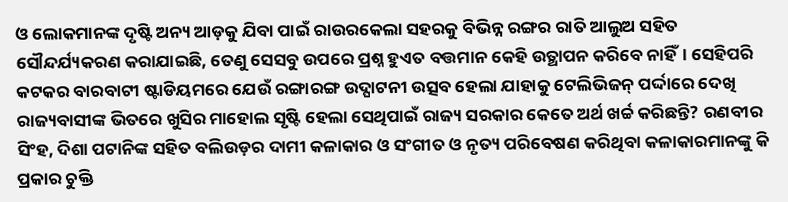ଓ ଲୋକମାନଙ୍କ ଦୃଷ୍ଟି ଅନ୍ୟ ଆଡ଼କୁ ଯିବା ପାଇଁ ରାଉରକେଲା ସହରକୁ ବିଭିନ୍ନ ରଙ୍ଗର ରାତି ଆଲୁଅ ସହିତ ସୌନ୍ଦର୍ଯ୍ୟକରଣ କରାଯାଇଛି, ତେଣୁ ସେସବୁ ଉପରେ ପ୍ରଶ୍ନ ହୁଏତ ବତ୍ତମାନ କେହି ଉତ୍ଥାପନ କରିବେ ନାହିଁ। ସେହିପରି କଟକର ବାରବାଟୀ ଷ୍ଟାଡିୟମରେ ଯେଉଁ ରଙ୍ଗାରଙ୍ଗ ଉଦ୍ଘାଟନୀ ଉତ୍ସବ ହେଲା ଯାହାକୁ ଟେଲିଭିଜନ୍ ପର୍ଦ୍ଦାରେ ଦେଖି ରାଜ୍ୟବାସୀଙ୍କ ଭିତରେ ଖୁସିର ମାହୋଲ ସୃଷ୍ଟି ହେଲା ସେଥିପାଇଁ ରାଜ୍ୟ ସରକାର କେତେ ଅର୍ଥ ଖର୍ଚ୍ଚ କରିଛନ୍ତି? ରଣବୀର ସିଂହ, ଦିଶା ପଟାନିଙ୍କ ସହିତ ବଲିଉଡ଼ର ଦାମୀ କଳାକାର ଓ ସଂଗୀତ ଓ ନୃତ୍ୟ ପରିବେଷଣ କରିଥିବା କଳାକାରମାନଙ୍କୁ କି ପ୍ରକାର ଚୁକ୍ତି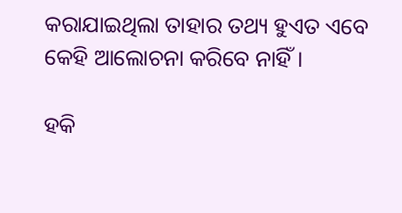କରାଯାଇଥିଲା ତାହାର ତଥ୍ୟ ହୁଏତ ଏବେ କେହି ଆଲୋଚନା କରିବେ ନାହିଁ।

ହକି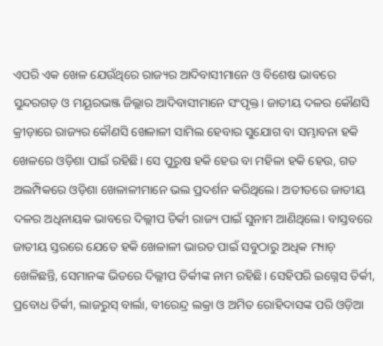ଏପରି ଏକ ଖେଳ ଯେଉଁଥିରେ ରାଜ୍ୟର ଆଦିବାସୀମାନେ ଓ ବିଶେଷ ଭାବରେ ସୁନ୍ଦରଗଡ଼ ଓ ମୟୂରଭଞ୍ଜ ଜିଲ୍ଲାର ଆଦିବାସୀମାନେ ସଂପୃକ୍ତ। ଜାତୀୟ ଦଳର କୌଣସି କ୍ରୀଡ଼ାରେ ରାଜ୍ୟର କୌଣସି ଖେଳାଳୀ ସାମିଲ ହେବାର ସୁଯୋଗ ବା ସମ୍ଭାବନା ହକି ଖେଳରେ ଓଡ଼ିଶା ପାଇଁ ରହିଛି। ସେ ପୁରୁଷ ହକି ହେଉ ବା ମହିଳା ହକି ହେଉ, ଗତ ଅଲମ୍ପିକରେ ଓଡ଼ିଶା ଖେଳାଳୀମାନେ ଭଲ ପ୍ରଦର୍ଶନ କରିଥିଲେ। ଅତୀତରେ ଜାତୀୟ ଦଳର ଅଧିନାୟକ ଭାବରେ ଦିଲ୍ଲୀପ ତିର୍କୀ ରାଜ୍ୟ ପାଇଁ ସୁନାମ ଆଣିଥିଲେ। ବାସ୍ତବରେ ଜାତୀୟ ସ୍ତରରେ ଯେତେ ହକି ଖେଳାଳୀ ଭାରତ ପାଇଁ ସବୁଠାରୁ ଅଧିକ ମ୍ୟାଚ୍ ଖେଳିଛନ୍ତି, ସେମାନଙ୍କ ଭିତରେ ଦିଲ୍ଲୀପ ତିର୍କୀଙ୍କ ନାମ ରହିଛି। ସେହିପରି ଇଗ୍ନେସ ତିର୍କୀ, ପ୍ରବୋଧ ତିର୍କୀ, ଲାଜରୁସ୍ ବାର୍ଲା, ବୀରେନ୍ଦ୍ର ଲକ୍ରା ଓ ଅମିତ ରୋହିଦାସଙ୍କ ପରି ଓଡ଼ିଆ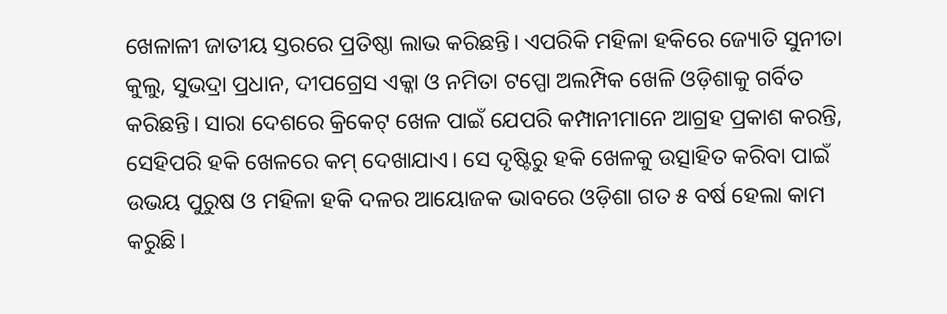ଖେଳାଳୀ ଜାତୀୟ ସ୍ତରରେ ପ୍ରତିଷ୍ଠା ଲାଭ କରିଛନ୍ତି। ଏପରିକି ମହିଳା ହକିରେ ଜ୍ୟୋତି ସୁନୀତା କୁଲୁ, ସୁଭଦ୍ରା ପ୍ରଧାନ, ଦୀପଗ୍ରେସ ଏକ୍କା ଓ ନମିତା ଟପ୍ପୋ ଅଲମ୍ପିକ ଖେଳି ଓଡ଼ିଶାକୁ ଗର୍ବିତ କରିଛନ୍ତି। ସାରା ଦେଶରେ କ୍ରିକେଟ୍ ଖେଳ ପାଇଁ ଯେପରି କମ୍ପାନୀମାନେ ଆଗ୍ରହ ପ୍ରକାଶ କରନ୍ତି, ସେହିପରି ହକି ଖେଳରେ କମ୍ ଦେଖାଯାଏ। ସେ ଦୃଷ୍ଟିରୁ ହକି ଖେଳକୁ ଉତ୍ସାହିତ କରିବା ପାଇଁ ଉଭୟ ପୁରୁଷ ଓ ମହିଳା ହକି ଦଳର ଆୟୋଜକ ଭାବରେ ଓଡ଼ିଶା ଗତ ୫ ବର୍ଷ ହେଲା କାମ କରୁଛି।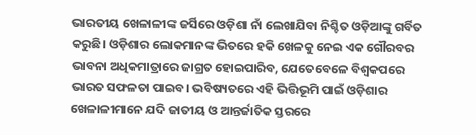ଭାରତୀୟ ଖେଳାଳୀଙ୍କ ଜର୍ସିରେ ଓଡ଼ିଶା ନାଁ ଲେଖାଯିବା ନିଶ୍ଚିତ ଓଡ଼ିଆଙ୍କୁ ଗର୍ବିତ କରୁଛି। ଓଡ଼ିଶାର ଲୋକମାନଙ୍କ ଭିତରେ ହକି ଖେଳକୁ ନେଇ ଏକ ଗୌରବର ଭାବନା ଅଧିକମାତ୍ରାରେ ଜାଗ୍ରତ ହୋଇପାରିବ, ଯେତେବେଳେ ବିଶ୍ୱକପରେ ଭାରତ ସଫଳତା ପାଇବ। ଭବିଷ୍ୟତରେ ଏହି ଭିତ୍ତିଭୂମି ପାଇଁ ଓଡ଼ିଶାର ଖେଳାଳୀମାନେ ଯଦି ଜାତୀୟ ଓ ଆନ୍ତର୍ଜାତିକ ସ୍ତରରେ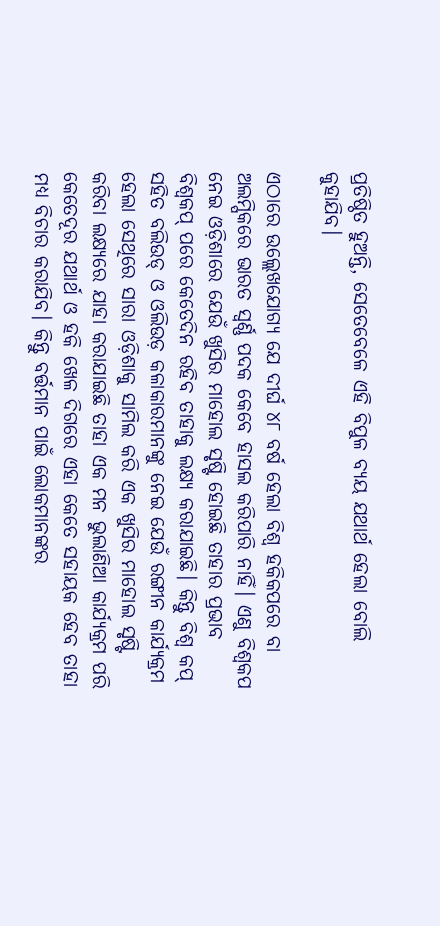ପ୍ରତିଷ୍ଠିତ ହୁଅନ୍ତି, ସେତେବେଳେ ଏହି ବିପୁଳ ବ୍ୟୟ ଯଥାର୍ଥ ହେଲା ବୋଲି କୁହାଯିବ।

ଏଠାରେ ଉଲ୍ଲେଖଯୋଗ୍ୟ ଯେ ଦୀର୍ଘ ୪୮ ବର୍ଷ ହେଲା ବିଶ୍ୱ ହକିକପରେ ବା ଅଲମ୍ପିକରେ ଭାରତ ସ୍ୱର୍ଣ୍ଣ ପଦକ କେବେ ହାସଲ କରିପାରି ନାହିଁ। ଏଣୁ ବିଶ୍ୱକପ ନେଇ ଓଡ଼ିଶାରେ ଯେଉଁ ଖୁସିର ମାହୋଲ ସୃଷ୍ଟି ହୋଇଛି ତାହାର ପ୍ରଭାବ ବିଶ୍ୱକପ୍ ପରେ କେତେଦିନ ରହିବ ତାହାକୁ ଲକ୍ଷ୍ୟ କରାଯାଇଛି। କିନ୍ତୁ ବିଶ୍ୱ କପ୍ ସହିତ ବଲିଉଡ୍ ଓ ଓଲିଉଡ଼ କଳାକାରମାନଙ୍କୁ ନେଇ ଯେଉଁ ରଙ୍ଗୀନ କାର୍ଯ୍ୟକ୍ରମ ହେଲା ସେଥିରେ ସାରା ଓଡ଼ିଶାକୁ ସାମିଲ କରି ଏକ ଖୁସିର ମାହୋଲ ସୃଷ୍ଟି କରିବା ଲକ୍ଷ୍ୟରେ ଯାହା କରାଯାଇଛି ତାହା ଏକ ମନ ଭୁଲାଣିଆ କାର୍ଯ୍ୟକ୍ରମ ପରି କେତେଦୂର ଯଥାର୍ଥ ଓ ହକି ଖେଳ ଦିଗରେ ଏହା କେତେ ସହାୟକ ହେବ ତାହା ମଧ୍ୟ ବିଚାର କରାଯିବ। କିନ୍ତୁ ବର୍ତ୍ତମାନ ପାଇଁ ଲୋକମାନଙ୍କର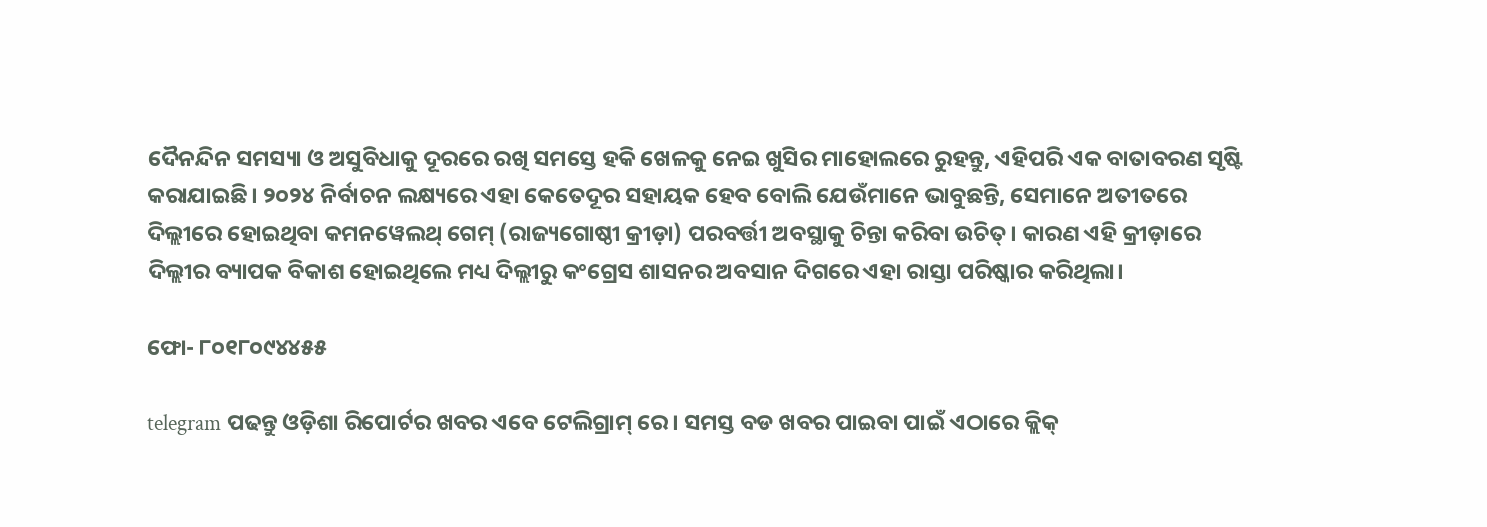ଦୈନନ୍ଦିନ ସମସ୍ୟା ଓ ଅସୁବିଧାକୁ ଦୂରରେ ରଖି ସମସ୍ତେ ହକି ଖେଳକୁ ନେଇ ଖୁସିର ମାହୋଲରେ ରୁହନ୍ତୁ, ଏହିପରି ଏକ ବାତାବରଣ ସୃଷ୍ଟି କରାଯାଇଛି। ୨୦୨୪ ନିର୍ବାଚନ ଲକ୍ଷ୍ୟରେ ଏହା କେତେଦୂର ସହାୟକ ହେବ ବୋଲି ଯେଉଁମାନେ ଭାବୁଛନ୍ତି, ସେମାନେ ଅତୀତରେ ଦିଲ୍ଲୀରେ ହୋଇଥିବା କମନୱେଲଥ୍ ଗେମ୍ (ରାଜ୍ୟଗୋଷ୍ଠୀ କ୍ରୀଡ଼ା) ପରବର୍ତ୍ତୀ ଅବସ୍ଥାକୁ ଚିନ୍ତା କରିବା ଉଚିତ୍। କାରଣ ଏହି କ୍ରୀଡ଼ାରେ ଦିଲ୍ଲୀର ବ୍ୟାପକ ବିକାଶ ହୋଇଥିଲେ ମଧ୍ୟ ଦିଲ୍ଲୀରୁ କଂଗ୍ରେସ ଶାସନର ଅବସାନ ଦିଗରେ ଏହା ରାସ୍ତା ପରିଷ୍କାର କରିଥିଲା।

ଫୋ- ୮୦୧୮୦୯୪୪୫୫

telegram ପଢନ୍ତୁ ଓଡ଼ିଶା ରିପୋର୍ଟର ଖବର ଏବେ ଟେଲିଗ୍ରାମ୍ ରେ। ସମସ୍ତ ବଡ ଖବର ପାଇବା ପାଇଁ ଏଠାରେ କ୍ଲିକ୍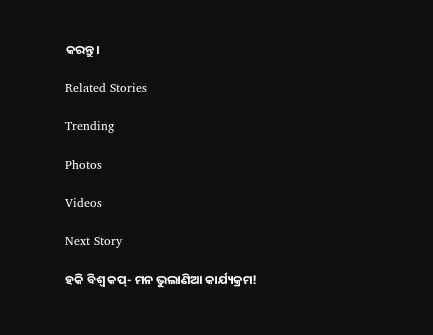କରନ୍ତୁ।

Related Stories

Trending

Photos

Videos

Next Story

ହକି ବିଶ୍ୱ କପ୍‌- ମନ ଭୁଲାଣିଆ କାର୍ଯ୍ୟକ୍ରମ!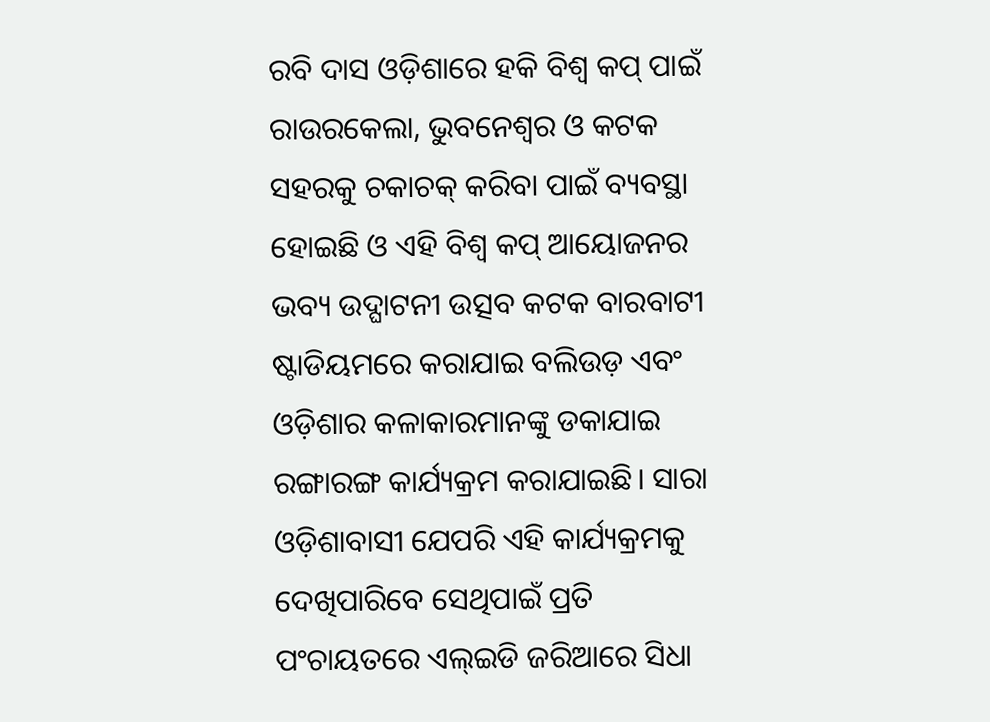ରବି ଦାସ ଓଡ଼ିଶାରେ ହକି ବିଶ୍ୱ କପ୍ ପାଇଁ ରାଉରକେଲା, ଭୁବନେଶ୍ୱର ଓ କଟକ ସହରକୁ ଚକାଚକ୍ କରିବା ପାଇଁ ବ୍ୟବସ୍ଥା ହୋଇଛି ଓ ଏହି ବିଶ୍ୱ କପ୍ ଆୟୋଜନର ଭବ୍ୟ ଉଦ୍ଘାଟନୀ ଉତ୍ସବ କଟକ ବାରବାଟୀ ଷ୍ଟାଡିୟମରେ କରାଯାଇ ବଲିଉଡ଼ ଏବଂ ଓଡ଼ିଶାର କଳାକାରମାନଙ୍କୁ ଡକାଯାଇ ରଙ୍ଗାରଙ୍ଗ କାର୍ଯ୍ୟକ୍ରମ କରାଯାଇଛି। ସାରା ଓଡ଼ିଶାବାସୀ ଯେପରି ଏହି କାର୍ଯ୍ୟକ୍ରମକୁ ଦେଖିପାରିବେ ସେଥିପାଇଁ ପ୍ରତି ପଂଚାୟତରେ ଏଲ୍ଇଡି ଜରିଆରେ ସିଧା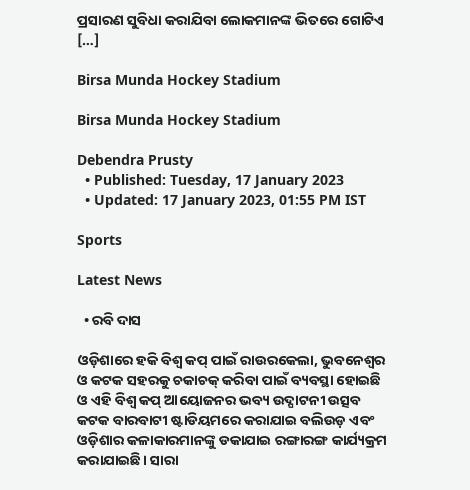ପ୍ରସାରଣ ସୁବିଧା କରାଯିବା ଲୋକମାନଙ୍କ ଭିତରେ ଗୋଟିଏ […]

Birsa Munda Hockey Stadium

Birsa Munda Hockey Stadium

Debendra Prusty
  • Published: Tuesday, 17 January 2023
  • Updated: 17 January 2023, 01:55 PM IST

Sports

Latest News

  • ରବି ଦାସ

ଓଡ଼ିଶାରେ ହକି ବିଶ୍ୱ କପ୍ ପାଇଁ ରାଉରକେଲା, ଭୁବନେଶ୍ୱର ଓ କଟକ ସହରକୁ ଚକାଚକ୍ କରିବା ପାଇଁ ବ୍ୟବସ୍ଥା ହୋଇଛି ଓ ଏହି ବିଶ୍ୱ କପ୍ ଆୟୋଜନର ଭବ୍ୟ ଉଦ୍ଘାଟନୀ ଉତ୍ସବ କଟକ ବାରବାଟୀ ଷ୍ଟାଡିୟମରେ କରାଯାଇ ବଲିଉଡ଼ ଏବଂ ଓଡ଼ିଶାର କଳାକାରମାନଙ୍କୁ ଡକାଯାଇ ରଙ୍ଗାରଙ୍ଗ କାର୍ଯ୍ୟକ୍ରମ କରାଯାଇଛି। ସାରା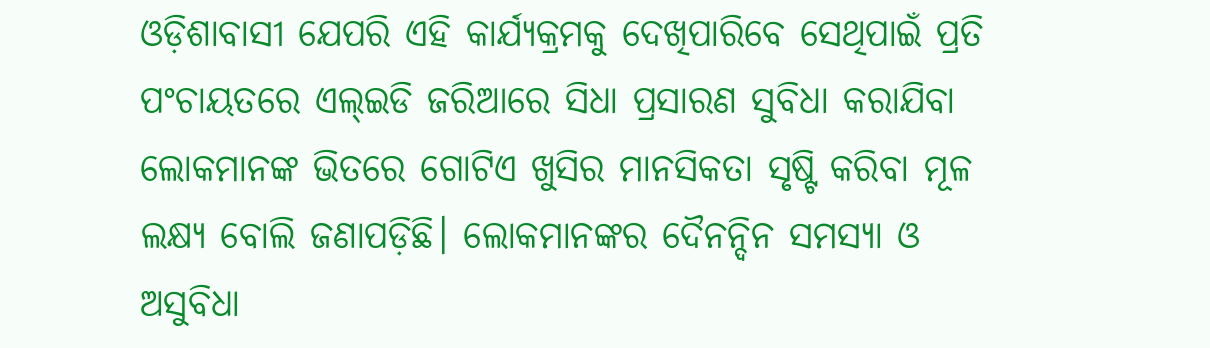ଓଡ଼ିଶାବାସୀ ଯେପରି ଏହି କାର୍ଯ୍ୟକ୍ରମକୁ ଦେଖିପାରିବେ ସେଥିପାଇଁ ପ୍ରତି ପଂଚାୟତରେ ଏଲ୍ଇଡି ଜରିଆରେ ସିଧା ପ୍ରସାରଣ ସୁବିଧା କରାଯିବା ଲୋକମାନଙ୍କ ଭିତରେ ଗୋଟିଏ ଖୁସିର ମାନସିକତା ସୃଷ୍ଟି କରିବା ମୂଳ ଲକ୍ଷ୍ୟ ବୋଲି ଜଣାପଡ଼ିଛି। ଲୋକମାନଙ୍କର ଦୈନନ୍ଦିନ ସମସ୍ୟା ଓ ଅସୁବିଧା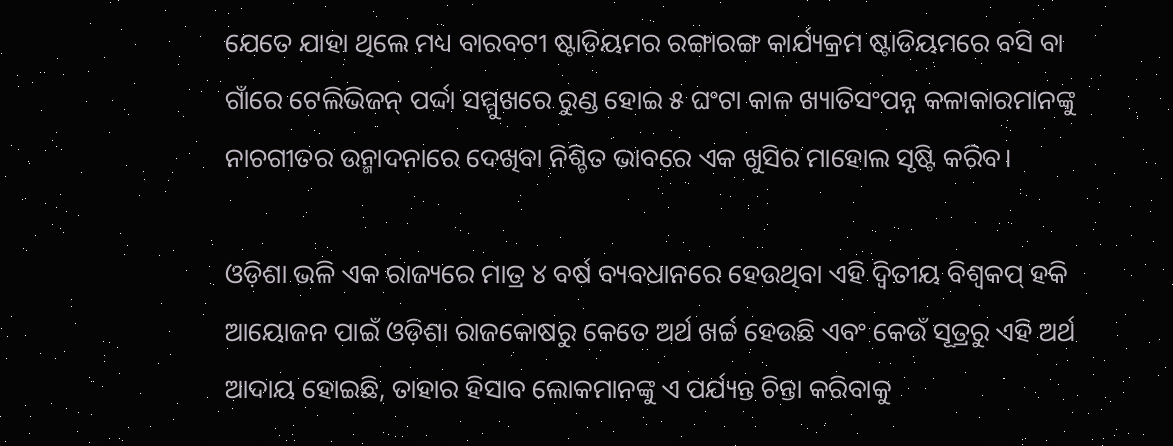ଯେତେ ଯାହା ଥିଲେ ମଧ୍ୟ ବାରବଟୀ ଷ୍ଟାଡିୟମର ରଙ୍ଗାରଙ୍ଗ କାର୍ଯ୍ୟକ୍ରମ ଷ୍ଟାଡିୟମରେ ବସି ବା ଗାଁରେ ଟେଲିଭିଜନ୍ ପର୍ଦ୍ଦା ସମ୍ମୁଖରେ ରୁଣ୍ଡ ହୋଇ ୫ ଘଂଟା କାଳ ଖ୍ୟାତିସଂପନ୍ନ କଳାକାରମାନଙ୍କୁ ନାଚଗୀତର ଉନ୍ମାଦନାରେ ଦେଖିବା ନିଶ୍ଚିତ ଭାବରେ ଏକ ଖୁସିର ମାହୋଲ ସୃଷ୍ଟି କରିବ।

ଓଡ଼ିଶା ଭଳି ଏକ ରାଜ୍ୟରେ ମାତ୍ର ୪ ବର୍ଷ ବ୍ୟବଧାନରେ ହେଉଥିବା ଏହି ଦ୍ୱିତୀୟ ବିଶ୍ୱକପ୍ ହକି ଆୟୋଜନ ପାଇଁ ଓଡ଼ିଶା ରାଜକୋଷରୁ କେତେ ଅର୍ଥ ଖର୍ଚ୍ଚ ହେଉଛି ଏବଂ କେଉଁ ସୂତ୍ରରୁ ଏହି ଅର୍ଥ ଆଦାୟ ହୋଇଛି, ତାହାର ହିସାବ ଲୋକମାନଙ୍କୁ ଏ ପର୍ଯ୍ୟନ୍ତ ଚିନ୍ତା କରିବାକୁ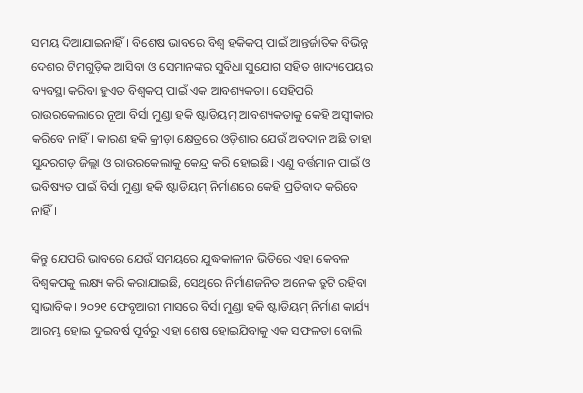ସମୟ ଦିଆଯାଇନାହିଁ। ବିଶେଷ ଭାବରେ ବିଶ୍ୱ ହକିକପ୍ ପାଇଁ ଆନ୍ତର୍ଜାତିକ ବିଭିନ୍ନ ଦେଶର ଟିମଗୁଡ଼ିକ ଆସିବା ଓ ସେମାନଙ୍କର ସୁବିଧା ସୁଯୋଗ ସହିତ ଖାଦ୍ୟପେୟର ବ୍ୟବସ୍ଥା କରିବା ହୁଏତ ବିଶ୍ୱକପ୍ ପାଇଁ ଏକ ଆବଶ୍ୟକତା। ସେହିପରି ରାଉରକେଲାରେ ନୂଆ ବିର୍ସା ମୁଣ୍ଡା ହକି ଷ୍ଟାଡିୟମ୍ ଆବଶ୍ୟକତାକୁ କେହି ଅସ୍ୱୀକାର କରିବେ ନାହିଁ। କାରଣ ହକି କ୍ରୀଡ଼ା କ୍ଷେତ୍ରରେ ଓଡ଼ିଶାର ଯେଉଁ ଅବଦାନ ଅଛି ତାହା ସୁନ୍ଦରଗଡ଼ ଜିଲ୍ଲା ଓ ରାଉରକେଲାକୁ କେନ୍ଦ୍ର କରି ହୋଇଛି। ଏଣୁ ବର୍ତ୍ତମାନ ପାଇଁ ଓ ଭବିଷ୍ୟତ ପାଇଁ ବିର୍ସା ମୁଣ୍ଡା ହକି ଷ୍ଟାଡିୟମ୍ ନିର୍ମାଣରେ କେହି ପ୍ରତିବାଦ କରିବେ ନାହିଁ।

କିନ୍ତୁ ଯେପରି ଭାବରେ ଯେଉଁ ସମୟରେ ଯୁଦ୍ଧକାଳୀନ ଭିତିରେ ଏହା କେବଳ ବିଶ୍ୱକପକୁ ଲକ୍ଷ୍ୟ କରି କରାଯାଇଛି, ସେଥିରେ ନିର୍ମାଣଜନିତ ଅନେକ ତ୍ରୁଟି ରହିବା ସ୍ୱାଭାବିକ। ୨୦୨୧ ଫେବୃଆରୀ ମାସରେ ବିର୍ସା ମୁଣ୍ଡା ହକି ଷ୍ଟାଡିୟମ୍ ନିର୍ମାଣ କାର୍ଯ୍ୟ ଆରମ୍ଭ ହୋଇ ଦୁଇବର୍ଷ ପୂର୍ବରୁ ଏହା ଶେଷ ହୋଇଯିବାକୁ ଏକ ସଫଳତା ବୋଲି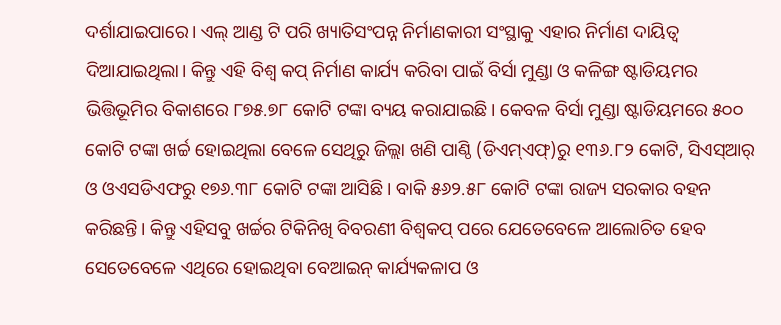ଦର୍ଶାଯାଇପାରେ। ଏଲ୍ ଆଣ୍ଡ ଟି ପରି ଖ୍ୟାତିସଂପନ୍ନ ନିର୍ମାଣକାରୀ ସଂସ୍ଥାକୁ ଏହାର ନିର୍ମାଣ ଦାୟିତ୍ୱ ଦିଆଯାଇଥିଲା। କିନ୍ତୁ ଏହି ବିଶ୍ୱ କପ୍ ନିର୍ମାଣ କାର୍ଯ୍ୟ କରିବା ପାଇଁ ବିର୍ସା ମୁଣ୍ଡା ଓ କଳିଙ୍ଗ ଷ୍ଟାଡିୟମର ଭିତ୍ତିଭୂମିର ବିକାଶରେ ୮୭୫.୭୮ କୋଟି ଟଙ୍କା ବ୍ୟୟ କରାଯାଇଛି। କେବଳ ବିର୍ସା ମୁଣ୍ଡା ଷ୍ଟାଡିୟମରେ ୫୦୦ କୋଟି ଟଙ୍କା ଖର୍ଚ୍ଚ ହୋଇଥିଲା ବେଳେ ସେଥିରୁ ଜିଲ୍ଲା ଖଣି ପାଣ୍ଠି (ଡିଏମ୍ଏଫ୍)ରୁ ୧୩୬.୮୨ କୋଟି, ସିଏସ୍ଆର୍ ଓ ଓଏସଡିଏଫରୁ ୧୭୬.୩୮ କୋଟି ଟଙ୍କା ଆସିଛି। ବାକି ୫୬୨.୫୮ କୋଟି ଟଙ୍କା ରାଜ୍ୟ ସରକାର ବହନ କରିଛନ୍ତି। କିନ୍ତୁ ଏହିସବୁ ଖର୍ଚ୍ଚର ଟିକିନିଖି ବିବରଣୀ ବିଶ୍ୱକପ୍ ପରେ ଯେତେବେଳେ ଆଲୋଚିତ ହେବ ସେତେବେଳେ ଏଥିରେ ହୋଇଥିବା ବେଆଇନ୍ କାର୍ଯ୍ୟକଳାପ ଓ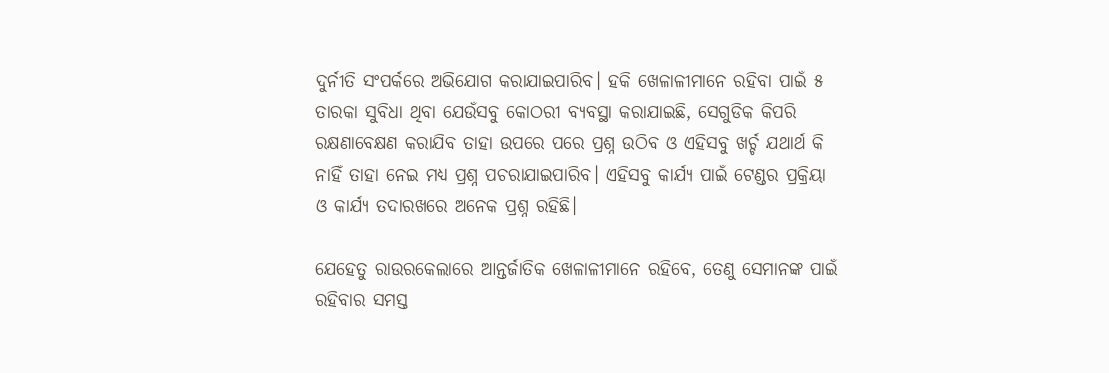ଦୁର୍ନୀତି ସଂପର୍କରେ ଅଭିଯୋଗ କରାଯାଇପାରିବ। ହକି ଖେଳାଳୀମାନେ ରହିବା ପାଇଁ ୫ ତାରକା ସୁବିଧା ଥିବା ଯେଉଁସବୁ କୋଠରୀ ବ୍ୟବସ୍ଥା କରାଯାଇଛି, ସେଗୁଡିକ କିପରି ରକ୍ଷଣାବେକ୍ଷଣ କରାଯିବ ତାହା ଉପରେ ପରେ ପ୍ରଶ୍ନ ଉଠିବ ଓ ଏହିସବୁ ଖର୍ଚ୍ଚ ଯଥାର୍ଥ କି ନାହିଁ ତାହା ନେଇ ମଧ୍ୟ ପ୍ରଶ୍ନ ପଚରାଯାଇପାରିବ। ଏହିସବୁ କାର୍ଯ୍ୟ ପାଇଁ ଟେଣ୍ଡର ପ୍ରକ୍ରିୟା ଓ କାର୍ଯ୍ୟ ତଦାରଖରେ ଅନେକ ପ୍ରଶ୍ନ ରହିଛି।

ଯେହେତୁ ରାଉରକେଲାରେ ଆନ୍ତର୍ଜାତିକ ଖେଳାଳୀମାନେ ରହିବେ, ତେଣୁ ସେମାନଙ୍କ ପାଇଁ ରହିବାର ସମସ୍ତ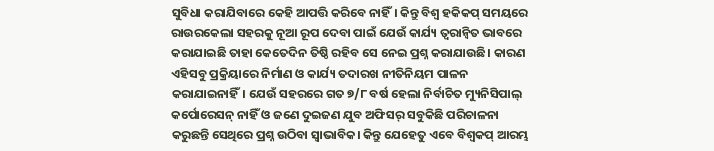ସୁବିଧା କରାଯିବାରେ କେହି ଆପତ୍ତି କରିବେ ନାହିଁ। କିନ୍ତୁ ବିଶ୍ୱ ହକିକପ୍ ସମୟରେ ରାଉରକେଲା ସହରକୁ ନୂଆ ରୂପ ଦେବା ପାଇଁ ଯେଉଁ କାର୍ଯ୍ୟ ତ୍ୱରାନ୍ୱିତ ଭାବରେ କରାଯାଇଛି ତାହା କେତେଦିନ ତିଷ୍ଠି ରହିବ ସେ ନେଇ ପ୍ରଶ୍ନ କରାଯାଉଛି। କାରଣ ଏହିସବୁ ପ୍ରକ୍ରିୟାରେ ନିର୍ମାଣ ଓ କାର୍ଯ୍ୟ ତଦାରଖ ନୀତିନିୟମ ପାଳନ କରାଯାଇନାହିଁ। ଯେଉଁ ସହରରେ ଗତ ୭/୮ ବର୍ଷ ହେଲା ନିର୍ବାଚିତ ମ୍ୟୁନିସିପାଲ୍ କର୍ପୋରେସନ୍ ନାହିଁ ଓ ଜଣେ ଦୁଇଜଣ ଯୁବ ଅଫିସର୍ ସବୁକିଛି ପରିଚାଳନା କରୁଛନ୍ତି ସେଥିରେ ପ୍ରଶ୍ନ ଉଠିବା ସ୍ୱାଭାବିକ। କିନ୍ତୁ ଯେହେତୁ ଏବେ ବିଶ୍ୱକପ୍ ଆରମ୍ଭ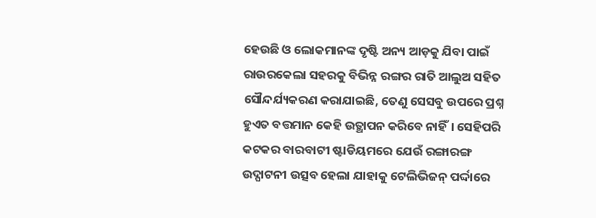ହେଉଛି ଓ ଲୋକମାନଙ୍କ ଦୃଷ୍ଟି ଅନ୍ୟ ଆଡ଼କୁ ଯିବା ପାଇଁ ରାଉରକେଲା ସହରକୁ ବିଭିନ୍ନ ରଙ୍ଗର ରାତି ଆଲୁଅ ସହିତ ସୌନ୍ଦର୍ଯ୍ୟକରଣ କରାଯାଇଛି, ତେଣୁ ସେସବୁ ଉପରେ ପ୍ରଶ୍ନ ହୁଏତ ବତ୍ତମାନ କେହି ଉତ୍ଥାପନ କରିବେ ନାହିଁ। ସେହିପରି କଟକର ବାରବାଟୀ ଷ୍ଟାଡିୟମରେ ଯେଉଁ ରଙ୍ଗାରଙ୍ଗ ଉଦ୍ଘାଟନୀ ଉତ୍ସବ ହେଲା ଯାହାକୁ ଟେଲିଭିଜନ୍ ପର୍ଦ୍ଦାରେ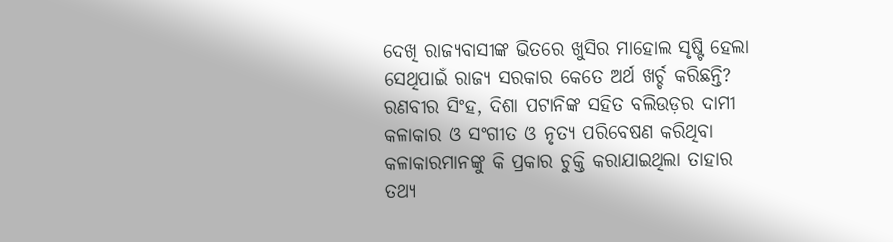ଦେଖି ରାଜ୍ୟବାସୀଙ୍କ ଭିତରେ ଖୁସିର ମାହୋଲ ସୃଷ୍ଟି ହେଲା ସେଥିପାଇଁ ରାଜ୍ୟ ସରକାର କେତେ ଅର୍ଥ ଖର୍ଚ୍ଚ କରିଛନ୍ତି? ରଣବୀର ସିଂହ, ଦିଶା ପଟାନିଙ୍କ ସହିତ ବଲିଉଡ଼ର ଦାମୀ କଳାକାର ଓ ସଂଗୀତ ଓ ନୃତ୍ୟ ପରିବେଷଣ କରିଥିବା କଳାକାରମାନଙ୍କୁ କି ପ୍ରକାର ଚୁକ୍ତି କରାଯାଇଥିଲା ତାହାର ତଥ୍ୟ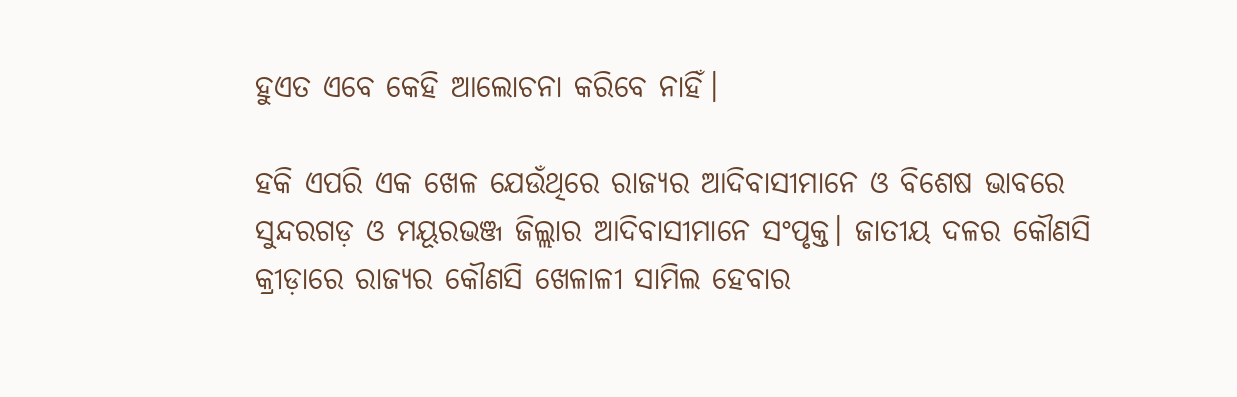ହୁଏତ ଏବେ କେହି ଆଲୋଚନା କରିବେ ନାହିଁ।

ହକି ଏପରି ଏକ ଖେଳ ଯେଉଁଥିରେ ରାଜ୍ୟର ଆଦିବାସୀମାନେ ଓ ବିଶେଷ ଭାବରେ ସୁନ୍ଦରଗଡ଼ ଓ ମୟୂରଭଞ୍ଜ ଜିଲ୍ଲାର ଆଦିବାସୀମାନେ ସଂପୃକ୍ତ। ଜାତୀୟ ଦଳର କୌଣସି କ୍ରୀଡ଼ାରେ ରାଜ୍ୟର କୌଣସି ଖେଳାଳୀ ସାମିଲ ହେବାର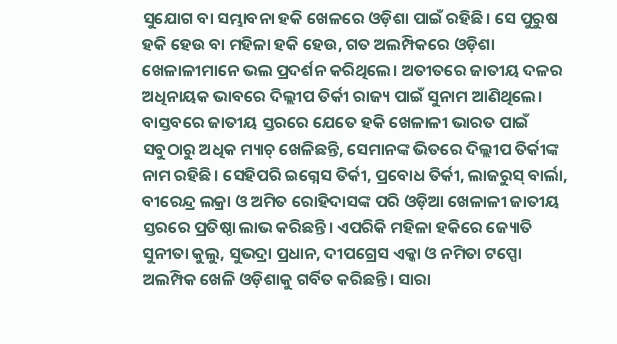ସୁଯୋଗ ବା ସମ୍ଭାବନା ହକି ଖେଳରେ ଓଡ଼ିଶା ପାଇଁ ରହିଛି। ସେ ପୁରୁଷ ହକି ହେଉ ବା ମହିଳା ହକି ହେଉ, ଗତ ଅଲମ୍ପିକରେ ଓଡ଼ିଶା ଖେଳାଳୀମାନେ ଭଲ ପ୍ରଦର୍ଶନ କରିଥିଲେ। ଅତୀତରେ ଜାତୀୟ ଦଳର ଅଧିନାୟକ ଭାବରେ ଦିଲ୍ଲୀପ ତିର୍କୀ ରାଜ୍ୟ ପାଇଁ ସୁନାମ ଆଣିଥିଲେ। ବାସ୍ତବରେ ଜାତୀୟ ସ୍ତରରେ ଯେତେ ହକି ଖେଳାଳୀ ଭାରତ ପାଇଁ ସବୁଠାରୁ ଅଧିକ ମ୍ୟାଚ୍ ଖେଳିଛନ୍ତି, ସେମାନଙ୍କ ଭିତରେ ଦିଲ୍ଲୀପ ତିର୍କୀଙ୍କ ନାମ ରହିଛି। ସେହିପରି ଇଗ୍ନେସ ତିର୍କୀ, ପ୍ରବୋଧ ତିର୍କୀ, ଲାଜରୁସ୍ ବାର୍ଲା, ବୀରେନ୍ଦ୍ର ଲକ୍ରା ଓ ଅମିତ ରୋହିଦାସଙ୍କ ପରି ଓଡ଼ିଆ ଖେଳାଳୀ ଜାତୀୟ ସ୍ତରରେ ପ୍ରତିଷ୍ଠା ଲାଭ କରିଛନ୍ତି। ଏପରିକି ମହିଳା ହକିରେ ଜ୍ୟୋତି ସୁନୀତା କୁଲୁ, ସୁଭଦ୍ରା ପ୍ରଧାନ, ଦୀପଗ୍ରେସ ଏକ୍କା ଓ ନମିତା ଟପ୍ପୋ ଅଲମ୍ପିକ ଖେଳି ଓଡ଼ିଶାକୁ ଗର୍ବିତ କରିଛନ୍ତି। ସାରା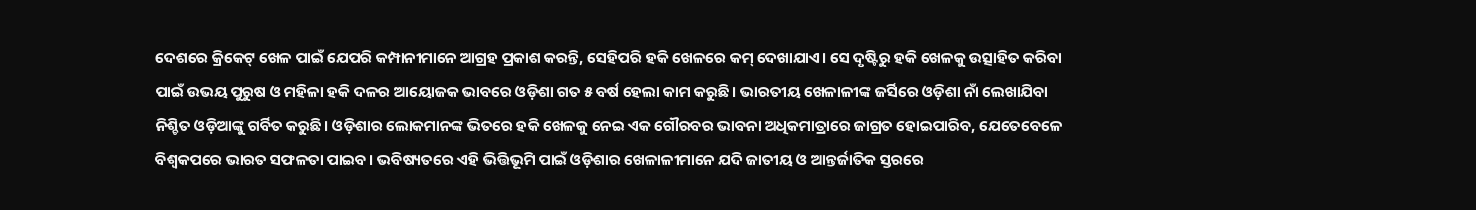ଦେଶରେ କ୍ରିକେଟ୍ ଖେଳ ପାଇଁ ଯେପରି କମ୍ପାନୀମାନେ ଆଗ୍ରହ ପ୍ରକାଶ କରନ୍ତି, ସେହିପରି ହକି ଖେଳରେ କମ୍ ଦେଖାଯାଏ। ସେ ଦୃଷ୍ଟିରୁ ହକି ଖେଳକୁ ଉତ୍ସାହିତ କରିବା ପାଇଁ ଉଭୟ ପୁରୁଷ ଓ ମହିଳା ହକି ଦଳର ଆୟୋଜକ ଭାବରେ ଓଡ଼ିଶା ଗତ ୫ ବର୍ଷ ହେଲା କାମ କରୁଛି। ଭାରତୀୟ ଖେଳାଳୀଙ୍କ ଜର୍ସିରେ ଓଡ଼ିଶା ନାଁ ଲେଖାଯିବା ନିଶ୍ଚିତ ଓଡ଼ିଆଙ୍କୁ ଗର୍ବିତ କରୁଛି। ଓଡ଼ିଶାର ଲୋକମାନଙ୍କ ଭିତରେ ହକି ଖେଳକୁ ନେଇ ଏକ ଗୌରବର ଭାବନା ଅଧିକମାତ୍ରାରେ ଜାଗ୍ରତ ହୋଇପାରିବ, ଯେତେବେଳେ ବିଶ୍ୱକପରେ ଭାରତ ସଫଳତା ପାଇବ। ଭବିଷ୍ୟତରେ ଏହି ଭିତ୍ତିଭୂମି ପାଇଁ ଓଡ଼ିଶାର ଖେଳାଳୀମାନେ ଯଦି ଜାତୀୟ ଓ ଆନ୍ତର୍ଜାତିକ ସ୍ତରରେ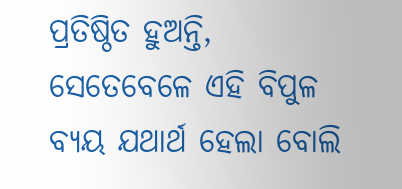ପ୍ରତିଷ୍ଠିତ ହୁଅନ୍ତି, ସେତେବେଳେ ଏହି ବିପୁଳ ବ୍ୟୟ ଯଥାର୍ଥ ହେଲା ବୋଲି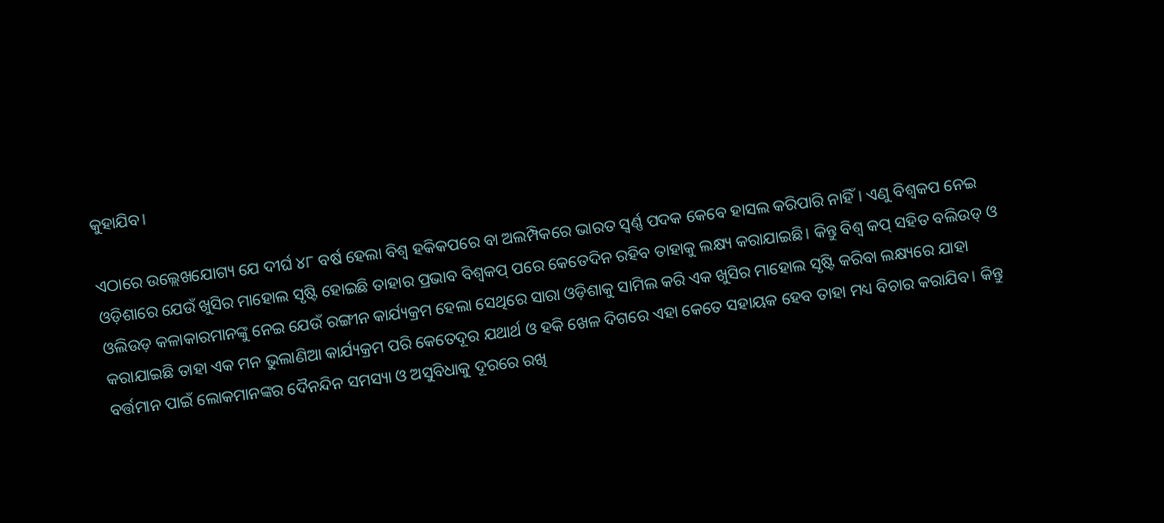କୁହାଯିବ।

ଏଠାରେ ଉଲ୍ଲେଖଯୋଗ୍ୟ ଯେ ଦୀର୍ଘ ୪୮ ବର୍ଷ ହେଲା ବିଶ୍ୱ ହକିକପରେ ବା ଅଲମ୍ପିକରେ ଭାରତ ସ୍ୱର୍ଣ୍ଣ ପଦକ କେବେ ହାସଲ କରିପାରି ନାହିଁ। ଏଣୁ ବିଶ୍ୱକପ ନେଇ ଓଡ଼ିଶାରେ ଯେଉଁ ଖୁସିର ମାହୋଲ ସୃଷ୍ଟି ହୋଇଛି ତାହାର ପ୍ରଭାବ ବିଶ୍ୱକପ୍ ପରେ କେତେଦିନ ରହିବ ତାହାକୁ ଲକ୍ଷ୍ୟ କରାଯାଇଛି। କିନ୍ତୁ ବିଶ୍ୱ କପ୍ ସହିତ ବଲିଉଡ୍ ଓ ଓଲିଉଡ଼ କଳାକାରମାନଙ୍କୁ ନେଇ ଯେଉଁ ରଙ୍ଗୀନ କାର୍ଯ୍ୟକ୍ରମ ହେଲା ସେଥିରେ ସାରା ଓଡ଼ିଶାକୁ ସାମିଲ କରି ଏକ ଖୁସିର ମାହୋଲ ସୃଷ୍ଟି କରିବା ଲକ୍ଷ୍ୟରେ ଯାହା କରାଯାଇଛି ତାହା ଏକ ମନ ଭୁଲାଣିଆ କାର୍ଯ୍ୟକ୍ରମ ପରି କେତେଦୂର ଯଥାର୍ଥ ଓ ହକି ଖେଳ ଦିଗରେ ଏହା କେତେ ସହାୟକ ହେବ ତାହା ମଧ୍ୟ ବିଚାର କରାଯିବ। କିନ୍ତୁ ବର୍ତ୍ତମାନ ପାଇଁ ଲୋକମାନଙ୍କର ଦୈନନ୍ଦିନ ସମସ୍ୟା ଓ ଅସୁବିଧାକୁ ଦୂରରେ ରଖି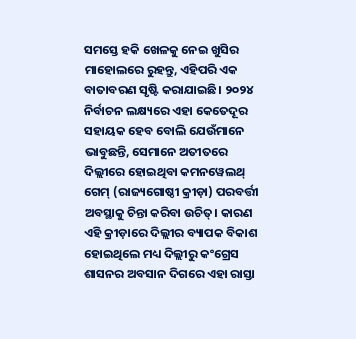ସମସ୍ତେ ହକି ଖେଳକୁ ନେଇ ଖୁସିର ମାହୋଲରେ ରୁହନ୍ତୁ, ଏହିପରି ଏକ ବାତାବରଣ ସୃଷ୍ଟି କରାଯାଇଛି। ୨୦୨୪ ନିର୍ବାଚନ ଲକ୍ଷ୍ୟରେ ଏହା କେତେଦୂର ସହାୟକ ହେବ ବୋଲି ଯେଉଁମାନେ ଭାବୁଛନ୍ତି, ସେମାନେ ଅତୀତରେ ଦିଲ୍ଲୀରେ ହୋଇଥିବା କମନୱେଲଥ୍ ଗେମ୍ (ରାଜ୍ୟଗୋଷ୍ଠୀ କ୍ରୀଡ଼ା) ପରବର୍ତ୍ତୀ ଅବସ୍ଥାକୁ ଚିନ୍ତା କରିବା ଉଚିତ୍। କାରଣ ଏହି କ୍ରୀଡ଼ାରେ ଦିଲ୍ଲୀର ବ୍ୟାପକ ବିକାଶ ହୋଇଥିଲେ ମଧ୍ୟ ଦିଲ୍ଲୀରୁ କଂଗ୍ରେସ ଶାସନର ଅବସାନ ଦିଗରେ ଏହା ରାସ୍ତା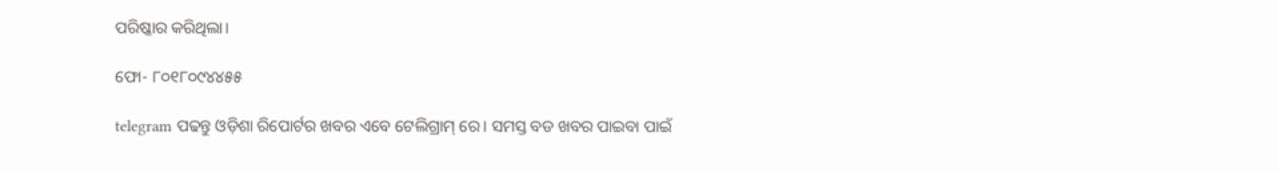ପରିଷ୍କାର କରିଥିଲା।

ଫୋ- ୮୦୧୮୦୯୪୪୫୫

telegram ପଢନ୍ତୁ ଓଡ଼ିଶା ରିପୋର୍ଟର ଖବର ଏବେ ଟେଲିଗ୍ରାମ୍ ରେ। ସମସ୍ତ ବଡ ଖବର ପାଇବା ପାଇଁ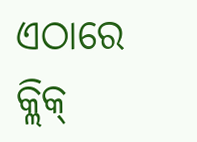ଏଠାରେ କ୍ଲିକ୍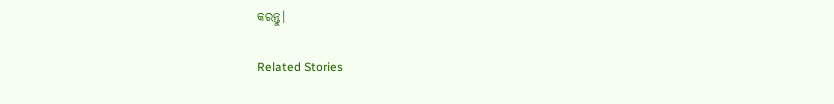କରନ୍ତୁ।

Related Stories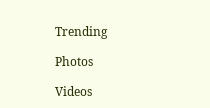Trending

Photos

Videos